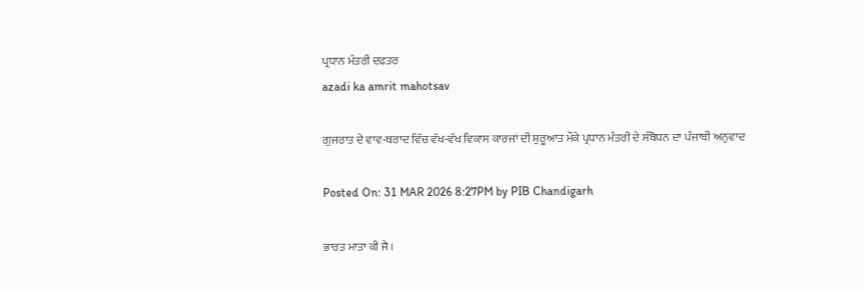ਪ੍ਰਧਾਨ ਮੰਤਰੀ ਦਫਤਰ
azadi ka amrit mahotsav

ਗੁਜਰਾਤ ਦੇ ਵਾਵ-ਥਰਾਦ ਵਿੱਚ ਵੱਖ-ਵੱਖ ਵਿਕਾਸ ਕਾਰਜਾਂ ਦੀ ਸ਼ੁਰੂਆਤ ਮੌਕੇ ਪ੍ਰਧਾਨ ਮੰਤਰੀ ਦੇ ਸੰਬੋਧਨ ਦਾ ਪੰਜਾਬੀ ਅਨੁਵਾਦ

Posted On: 31 MAR 2026 8:27PM by PIB Chandigarh

ਭਾਰਤ ਮਾਤਾ ਕੀ ਜੈ।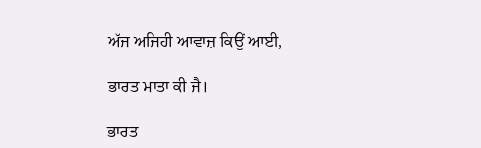ਅੱਜ ਅਜਿਹੀ ਆਵਾਜ਼ ਕਿਉਂ ਆਈ,

ਭਾਰਤ ਮਾਤਾ ਕੀ ਜੈ।

ਭਾਰਤ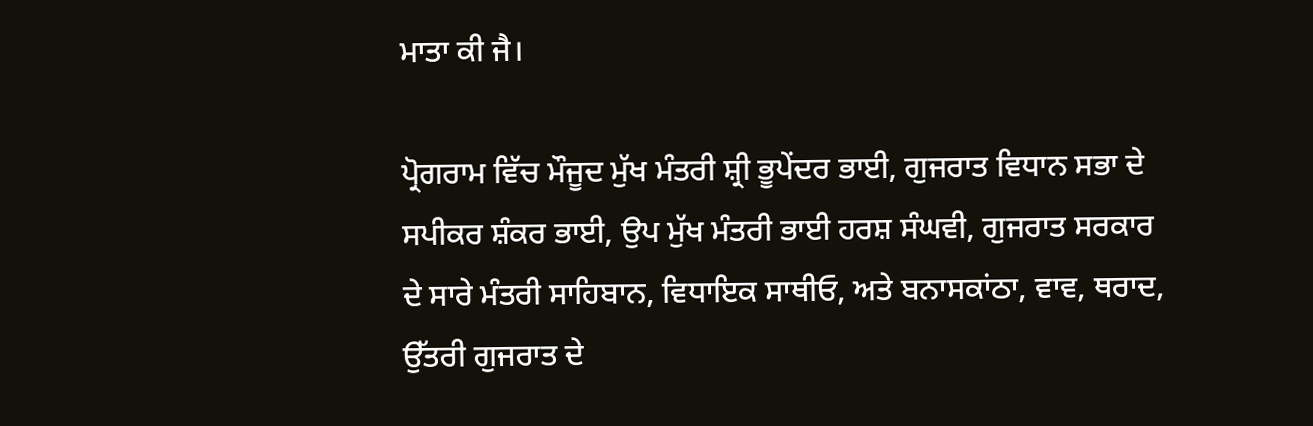ਮਾਤਾ ਕੀ ਜੈ।

ਪ੍ਰੋਗਰਾਮ ਵਿੱਚ ਮੌਜੂਦ ਮੁੱਖ ਮੰਤਰੀ ਸ਼੍ਰੀ ਭੂਪੇਂਦਰ ਭਾਈ, ਗੁਜਰਾਤ ਵਿਧਾਨ ਸਭਾ ਦੇ ਸਪੀਕਰ ਸ਼ੰਕਰ ਭਾਈ, ਉਪ ਮੁੱਖ ਮੰਤਰੀ ਭਾਈ ਹਰਸ਼ ਸੰਘਵੀ, ਗੁਜਰਾਤ ਸਰਕਾਰ ਦੇ ਸਾਰੇ ਮੰਤਰੀ ਸਾਹਿਬਾਨ, ਵਿਧਾਇਕ ਸਾਥੀਓ, ਅਤੇ ਬਨਾਸਕਾਂਠਾ, ਵਾਵ, ਥਰਾਦ, ਉੱਤਰੀ ਗੁਜਰਾਤ ਦੇ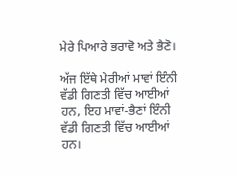ਮੇਰੇ ਪਿਆਰੇ ਭਰਾਵੋ ਅਤੇ ਭੈਣੋ।

ਅੱਜ ਇੱਥੇ ਮੇਰੀਆਂ ਮਾਵਾਂ ਇੰਨੀ ਵੱਡੀ ਗਿਣਤੀ ਵਿੱਚ ਆਈਆਂ ਹਨ, ਇਹ ਮਾਵਾਂ-ਭੈਣਾਂ ਇੰਨੀ ਵੱਡੀ ਗਿਣਤੀ ਵਿੱਚ ਆਈਆਂ ਹਨ।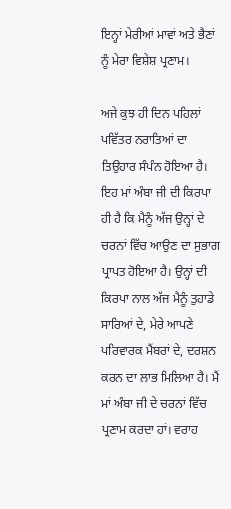ਇਨ੍ਹਾਂ ਮੇਰੀਆਂ ਮਾਵਾਂ ਅਤੇ ਭੈਣਾਂ ਨੂੰ ਮੇਰਾ ਵਿਸ਼ੇਸ਼ ਪ੍ਰਣਾਮ।

ਅਜੇ ਕੁਝ ਹੀ ਦਿਨ ਪਹਿਲਾਂ ਪਵਿੱਤਰ ਨਰਾਤਿਆਂ ਦਾ ਤਿਉਹਾਰ ਸੰਪੰਨ ਹੋਇਆ ਹੈ। ਇਹ ਮਾਂ ਅੰਬਾ ਜੀ ਦੀ ਕਿਰਪਾ ਹੀ ਹੈ ਕਿ ਮੈਨੂੰ ਅੱਜ ਉਨ੍ਹਾਂ ਦੇ ਚਰਨਾਂ ਵਿੱਚ ਆਉਣ ਦਾ ਸੁਭਾਗ ਪ੍ਰਾਪਤ ਹੋਇਆ ਹੈ। ਉਨ੍ਹਾਂ ਦੀ ਕਿਰਪਾ ਨਾਲ ਅੱਜ ਮੈਨੂੰ ਤੁਹਾਡੇ ਸਾਰਿਆਂ ਦੇ, ਮੇਰੇ ਆਪਣੇ ਪਰਿਵਾਰਕ ਮੈਂਬਰਾਂ ਦੇ, ਦਰਸ਼ਨ ਕਰਨ ਦਾ ਲਾਭ ਮਿਲਿਆ ਹੈ। ਮੈਂ ਮਾਂ ਅੰਬਾ ਜੀ ਦੇ ਚਰਨਾਂ ਵਿੱਚ ਪ੍ਰਣਾਮ ਕਰਦਾ ਹਾਂ। ਵਰਾਹ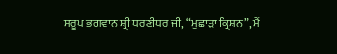ਸਰੂਪ ਭਗਵਾਨ ਸ਼੍ਰੀ ਧਰਣੀਧਰ ਜੀ, “ਮੁਛਾੜਾ ਕ੍ਰਿਸ਼ਨ”, ਮੈਂ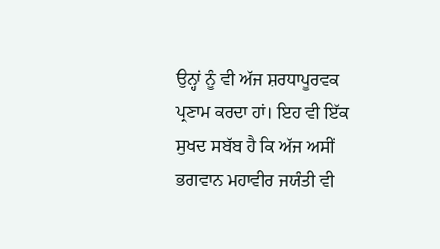ਉਨ੍ਹਾਂ ਨੂੰ ਵੀ ਅੱਜ ਸ਼ਰਧਾਪੂਰਵਕ ਪ੍ਰਣਾਮ ਕਰਦਾ ਹਾਂ। ਇਹ ਵੀ ਇੱਕ ਸੁਖਦ ਸਬੱਬ ਹੈ ਕਿ ਅੱਜ ਅਸੀਂ ਭਗਵਾਨ ਮਹਾਵੀਰ ਜਯੰਤੀ ਵੀ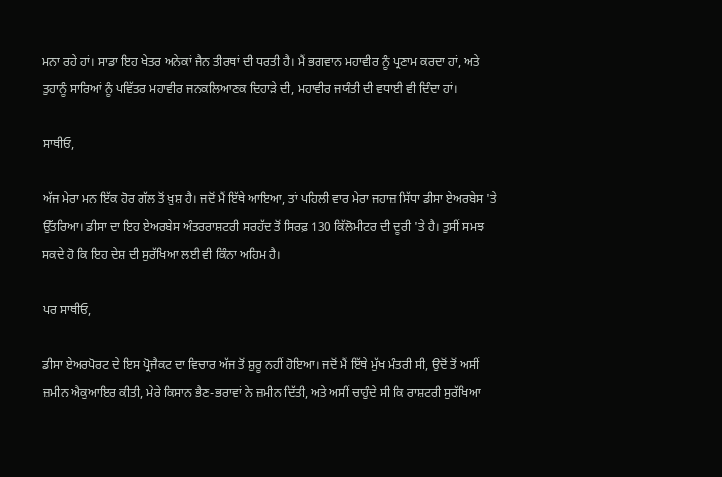ਮਨਾ ਰਹੇ ਹਾਂ। ਸਾਡਾ ਇਹ ਖੇਤਰ ਅਨੇਕਾਂ ਜੈਨ ਤੀਰਥਾਂ ਦੀ ਧਰਤੀ ਹੈ। ਮੈਂ ਭਗਵਾਨ ਮਹਾਵੀਰ ਨੂੰ ਪ੍ਰਣਾਮ ਕਰਦਾ ਹਾਂ, ਅਤੇ ਤੁਹਾਨੂੰ ਸਾਰਿਆਂ ਨੂੰ ਪਵਿੱਤਰ ਮਹਾਵੀਰ ਜਨਕਲਿਆਣਕ ਦਿਹਾੜੇ ਦੀ, ਮਹਾਵੀਰ ਜਯੰਤੀ ਦੀ ਵਧਾਈ ਵੀ ਦਿੰਦਾ ਹਾਂ।

ਸਾਥੀਓ,

ਅੱਜ ਮੇਰਾ ਮਨ ਇੱਕ ਹੋਰ ਗੱਲ ਤੋਂ ਖ਼ੁਸ਼ ਹੈ। ਜਦੋਂ ਮੈਂ ਇੱਥੇ ਆਇਆ, ਤਾਂ ਪਹਿਲੀ ਵਾਰ ਮੇਰਾ ਜਹਾਜ਼ ਸਿੱਧਾ ਡੀਸਾ ਏਅਰਬੇਸ 'ਤੇ ਉੱਤਰਿਆ। ਡੀਸਾ ਦਾ ਇਹ ਏਅਰਬੇਸ ਅੰਤਰਰਾਸ਼ਟਰੀ ਸਰਹੱਦ ਤੋਂ ਸਿਰਫ਼ 130 ਕਿੱਲੋਮੀਟਰ ਦੀ ਦੂਰੀ 'ਤੇ ਹੈ। ਤੁਸੀਂ ਸਮਝ ਸਕਦੇ ਹੋ ਕਿ ਇਹ ਦੇਸ਼ ਦੀ ਸੁਰੱਖਿਆ ਲਈ ਵੀ ਕਿੰਨਾ ਅਹਿਮ ਹੈ।

ਪਰ ਸਾਥੀਓ,

ਡੀਸਾ ਏਅਰਪੋਰਟ ਦੇ ਇਸ ਪ੍ਰੋਜੈਕਟ ਦਾ ਵਿਚਾਰ ਅੱਜ ਤੋਂ ਸ਼ੁਰੂ ਨਹੀਂ ਹੋਇਆ। ਜਦੋਂ ਮੈਂ ਇੱਥੇ ਮੁੱਖ ਮੰਤਰੀ ਸੀ, ਉਦੋਂ ਤੋਂ ਅਸੀਂ ਜ਼ਮੀਨ ਐਕੁਆਇਰ ਕੀਤੀ, ਮੇਰੇ ਕਿਸਾਨ ਭੈਣ-ਭਰਾਵਾਂ ਨੇ ਜ਼ਮੀਨ ਦਿੱਤੀ, ਅਤੇ ਅਸੀਂ ਚਾਹੁੰਦੇ ਸੀ ਕਿ ਰਾਸ਼ਟਰੀ ਸੁਰੱਖਿਆ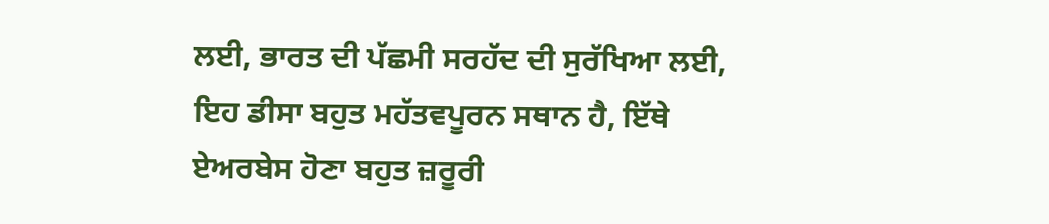ਲਈ, ਭਾਰਤ ਦੀ ਪੱਛਮੀ ਸਰਹੱਦ ਦੀ ਸੁਰੱਖਿਆ ਲਈ, ਇਹ ਡੀਸਾ ਬਹੁਤ ਮਹੱਤਵਪੂਰਨ ਸਥਾਨ ਹੈ, ਇੱਥੇ ਏਅਰਬੇਸ ਹੋਣਾ ਬਹੁਤ ਜ਼ਰੂਰੀ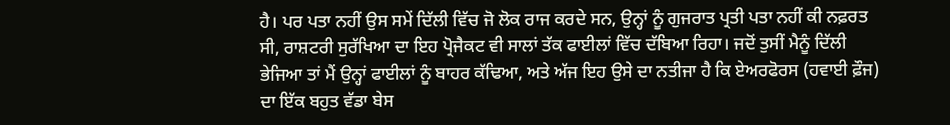ਹੈ। ਪਰ ਪਤਾ ਨਹੀਂ ਉਸ ਸਮੇਂ ਦਿੱਲੀ ਵਿੱਚ ਜੋ ਲੋਕ ਰਾਜ ਕਰਦੇ ਸਨ, ਉਨ੍ਹਾਂ ਨੂੰ ਗੁਜਰਾਤ ਪ੍ਰਤੀ ਪਤਾ ਨਹੀਂ ਕੀ ਨਫ਼ਰਤ ਸੀ, ਰਾਸ਼ਟਰੀ ਸੁਰੱਖਿਆ ਦਾ ਇਹ ਪ੍ਰੋਜੈਕਟ ਵੀ ਸਾਲਾਂ ਤੱਕ ਫਾਈਲਾਂ ਵਿੱਚ ਦੱਬਿਆ ਰਿਹਾ। ਜਦੋਂ ਤੁਸੀਂ ਮੈਨੂੰ ਦਿੱਲੀ ਭੇਜਿਆ ਤਾਂ ਮੈਂ ਉਨ੍ਹਾਂ ਫਾਈਲਾਂ ਨੂੰ ਬਾਹਰ ਕੱਢਿਆ, ਅਤੇ ਅੱਜ ਇਹ ਉਸੇ ਦਾ ਨਤੀਜਾ ਹੈ ਕਿ ਏਅਰਫੋਰਸ (ਹਵਾਈ ਫ਼ੌਜ) ਦਾ ਇੱਕ ਬਹੁਤ ਵੱਡਾ ਬੇਸ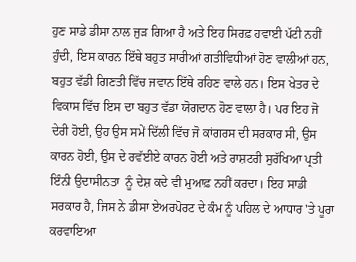ਹੁਣ ਸਾਡੇ ਡੀਸਾ ਨਾਲ ਜੁੜ ਗਿਆ ਹੈ ਅਤੇ ਇਹ ਸਿਰਫ਼ ਹਵਾਈ ਪੱਟੀ ਨਹੀਂ ਹੁੰਦੀ, ਇਸ ਕਾਰਨ ਇੱਥੇ ਬਹੁਤ ਸਾਰੀਆਂ ਗਤੀਵਿਧੀਆਂ ਹੋਣ ਵਾਲੀਆਂ ਹਨ, ਬਹੁਤ ਵੱਡੀ ਗਿਣਤੀ ਵਿੱਚ ਜਵਾਨ ਇੱਥੇ ਰਹਿਣ ਵਾਲੇ ਹਨ। ਇਸ ਖੇਤਰ ਦੇ ਵਿਕਾਸ ਵਿੱਚ ਇਸ ਦਾ ਬਹੁਤ ਵੱਡਾ ਯੋਗਦਾਨ ਹੋਣ ਵਾਲਾ ਹੈ। ਪਰ ਇਹ ਜੋ ਦੇਰੀ ਹੋਈ, ਉਹ ਉਸ ਸਮੇਂ ਦਿੱਲੀ ਵਿੱਚ ਜੋ ਕਾਂਗਰਸ ਦੀ ਸਰਕਾਰ ਸੀ, ਉਸ ਕਾਰਨ ਹੋਈ, ਉਸ ਦੇ ਰਵੱਈਏ ਕਾਰਨ ਹੋਈ ਅਤੇ ਰਾਸ਼ਟਰੀ ਸੁਰੱਖਿਆ ਪ੍ਰਤੀ ਇੰਨੀ ਉਦਾਸੀਨਤਾ  ਨੂੰ ਦੇਸ਼ ਕਦੇ ਵੀ ਮੁਆਫ਼ ਨਹੀਂ ਕਰਦਾ। ਇਹ ਸਾਡੀ ਸਰਕਾਰ ਹੈ, ਜਿਸ ਨੇ ਡੀਸਾ ਏਅਰਪੋਰਟ ਦੇ ਕੰਮ ਨੂੰ ਪਹਿਲ ਦੇ ਆਧਾਰ 'ਤੇ ਪੂਰਾ ਕਰਵਾਇਆ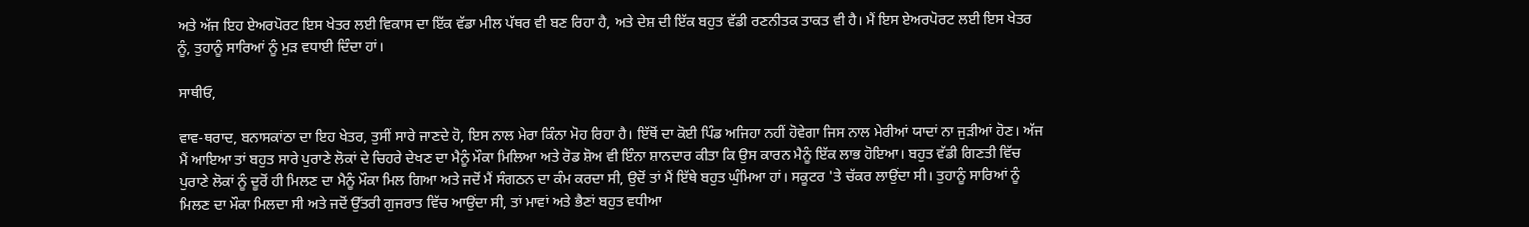ਅਤੇ ਅੱਜ ਇਹ ਏਅਰਪੋਰਟ ਇਸ ਖੇਤਰ ਲਈ ਵਿਕਾਸ ਦਾ ਇੱਕ ਵੱਡਾ ਮੀਲ ਪੱਥਰ ਵੀ ਬਣ ਰਿਹਾ ਹੈ, ਅਤੇ ਦੇਸ਼ ਦੀ ਇੱਕ ਬਹੁਤ ਵੱਡੀ ਰਣਨੀਤਕ ਤਾਕਤ ਵੀ ਹੈ। ਮੈਂ ਇਸ ਏਅਰਪੋਰਟ ਲਈ ਇਸ ਖੇਤਰ ਨੂੰ, ਤੁਹਾਨੂੰ ਸਾਰਿਆਂ ਨੂੰ ਮੁੜ ਵਧਾਈ ਦਿੰਦਾ ਹਾਂ।

ਸਾਥੀਓ,

ਵਾਵ-ਥਰਾਦ, ਬਨਾਸਕਾਂਠਾ ਦਾ ਇਹ ਖੇਤਰ, ਤੁਸੀਂ ਸਾਰੇ ਜਾਣਦੇ ਹੋ, ਇਸ ਨਾਲ ਮੇਰਾ ਕਿੰਨਾ ਮੋਹ ਰਿਹਾ ਹੈ। ਇੱਥੋਂ ਦਾ ਕੋਈ ਪਿੰਡ ਅਜਿਹਾ ਨਹੀਂ ਹੋਵੇਗਾ ਜਿਸ ਨਾਲ ਮੇਰੀਆਂ ਯਾਦਾਂ ਨਾ ਜੁੜੀਆਂ ਹੋਣ। ਅੱਜ ਮੈਂ ਆਇਆ ਤਾਂ ਬਹੁਤ ਸਾਰੇ ਪੁਰਾਣੇ ਲੋਕਾਂ ਦੇ ਚਿਹਰੇ ਦੇਖਣ ਦਾ ਮੈਨੂੰ ਮੌਕਾ ਮਿਲਿਆ ਅਤੇ ਰੋਡ ਸ਼ੋਅ ਵੀ ਇੰਨਾ ਸ਼ਾਨਦਾਰ ਕੀਤਾ ਕਿ ਉਸ ਕਾਰਨ ਮੈਨੂੰ ਇੱਕ ਲਾਭ ਹੋਇਆ। ਬਹੁਤ ਵੱਡੀ ਗਿਣਤੀ ਵਿੱਚ ਪੁਰਾਣੇ ਲੋਕਾਂ ਨੂੰ ਦੂਰੋਂ ਹੀ ਮਿਲਣ ਦਾ ਮੈਨੂੰ ਮੌਕਾ ਮਿਲ ਗਿਆ ਅਤੇ ਜਦੋਂ ਮੈਂ ਸੰਗਠਨ ਦਾ ਕੰਮ ਕਰਦਾ ਸੀ, ਉਦੋਂ ਤਾਂ ਮੈਂ ਇੱਥੇ ਬਹੁਤ ਘੁੰਮਿਆ ਹਾਂ। ਸਕੂਟਰ 'ਤੇ ਚੱਕਰ ਲਾਉਂਦਾ ਸੀ। ਤੁਹਾਨੂੰ ਸਾਰਿਆਂ ਨੂੰ ਮਿਲਣ ਦਾ ਮੌਕਾ ਮਿਲਦਾ ਸੀ ਅਤੇ ਜਦੋਂ ਉੱਤਰੀ ਗੁਜਰਾਤ ਵਿੱਚ ਆਉਂਦਾ ਸੀ, ਤਾਂ ਮਾਵਾਂ ਅਤੇ ਭੈਣਾਂ ਬਹੁਤ ਵਧੀਆ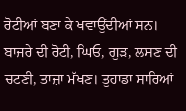ਰੋਟੀਆਂ ਬਣਾ ਕੇ ਖਵਾਉਂਦੀਆਂ ਸਨ। ਬਾਜਰੇ ਦੀ ਰੋਟੀ, ਘਿਓ, ਗੁੜ, ਲਸਣ ਦੀ ਚਟਣੀ, ਤਾਜ਼ਾ ਮੱਖਣ। ਤੁਹਾਡਾ ਸਾਰਿਆਂ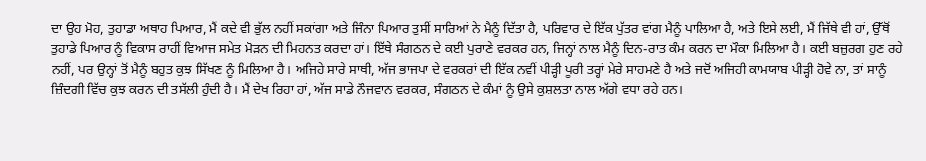ਦਾ ਉਹ ਮੋਹ, ਤੁਹਾਡਾ ਅਥਾਹ ਪਿਆਰ, ਮੈਂ ਕਦੇ ਵੀ ਭੁੱਲ ਨਹੀਂ ਸਕਾਂਗਾ ਅਤੇ ਜਿੰਨਾ ਪਿਆਰ ਤੁਸੀਂ ਸਾਰਿਆਂ ਨੇ ਮੈਨੂੰ ਦਿੱਤਾ ਹੈ, ਪਰਿਵਾਰ ਦੇ ਇੱਕ ਪੁੱਤਰ ਵਾਂਗ ਮੈਨੂੰ ਪਾਲਿਆ ਹੈ, ਅਤੇ ਇਸੇ ਲਈ, ਮੈਂ ਜਿੱਥੇ ਵੀ ਹਾਂ, ਉੱਥੋਂ ਤੁਹਾਡੇ ਪਿਆਰ ਨੂੰ ਵਿਕਾਸ ਰਾਹੀਂ ਵਿਆਜ ਸਮੇਤ ਮੋੜਨ ਦੀ ਮਿਹਨਤ ਕਰਦਾ ਹਾਂ। ਇੱਥੇ ਸੰਗਠਨ ਦੇ ਕਈ ਪੁਰਾਣੇ ਵਰਕਰ ਹਨ, ਜਿਨ੍ਹਾਂ ਨਾਲ ਮੈਨੂੰ ਦਿਨ-ਰਾਤ ਕੰਮ ਕਰਨ ਦਾ ਮੌਕਾ ਮਿਲਿਆ ਹੈ। ਕਈ ਬਜ਼ੁਰਗ ਹੁਣ ਰਹੇ ਨਹੀਂ, ਪਰ ਉਨ੍ਹਾਂ ਤੋਂ ਮੈਨੂੰ ਬਹੁਤ ਕੁਝ ਸਿੱਖਣ ਨੂੰ ਮਿਲਿਆ ਹੈ। ਅਜਿਹੇ ਸਾਰੇ ਸਾਥੀ, ਅੱਜ ਭਾਜਪਾ ਦੇ ਵਰਕਰਾਂ ਦੀ ਇੱਕ ਨਵੀਂ ਪੀੜ੍ਹੀ ਪੂਰੀ ਤਰ੍ਹਾਂ ਮੇਰੇ ਸਾਹਮਣੇ ਹੈ ਅਤੇ ਜਦੋਂ ਅਜਿਹੀ ਕਾਮਯਾਬ ਪੀੜ੍ਹੀ ਹੋਵੇ ਨਾ, ਤਾਂ ਸਾਨੂੰ ਜ਼ਿੰਦਗੀ ਵਿੱਚ ਕੁਝ ਕਰਨ ਦੀ ਤਸੱਲੀ ਹੁੰਦੀ ਹੈ। ਮੈਂ ਦੇਖ ਰਿਹਾ ਹਾਂ, ਅੱਜ ਸਾਡੇ ਨੌਜਵਾਨ ਵਰਕਰ, ਸੰਗਠਨ ਦੇ ਕੰਮਾਂ ਨੂੰ ਉਸੇ ਕੁਸ਼ਲਤਾ ਨਾਲ ਅੱਗੇ ਵਧਾ ਰਹੇ ਹਨ।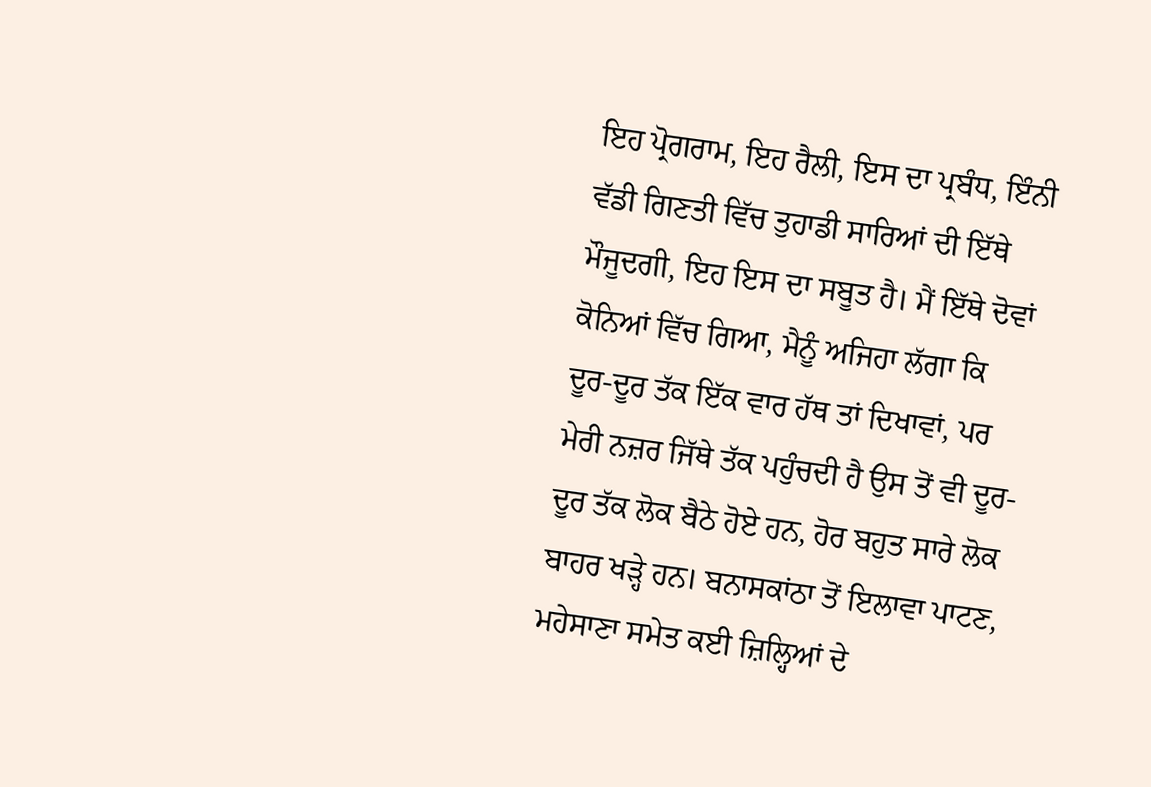ਇਹ ਪ੍ਰੋਗਰਾਮ, ਇਹ ਰੈਲੀ, ਇਸ ਦਾ ਪ੍ਰਬੰਧ, ਇੰਨੀ ਵੱਡੀ ਗਿਣਤੀ ਵਿੱਚ ਤੁਹਾਡੀ ਸਾਰਿਆਂ ਦੀ ਇੱਥੇ ਮੌਜੂਦਗੀ, ਇਹ ਇਸ ਦਾ ਸਬੂਤ ਹੈ। ਮੈਂ ਇੱਥੇ ਦੋਵਾਂ ਕੋਨਿਆਂ ਵਿੱਚ ਗਿਆ, ਮੈਨੂੰ ਅਜਿਹਾ ਲੱਗਾ ਕਿ ਦੂਰ-ਦੂਰ ਤੱਕ ਇੱਕ ਵਾਰ ਹੱਥ ਤਾਂ ਦਿਖਾਵਾਂ, ਪਰ ਮੇਰੀ ਨਜ਼ਰ ਜਿੱਥੇ ਤੱਕ ਪਹੁੰਚਦੀ ਹੈ ਉਸ ਤੋਂ ਵੀ ਦੂਰ-ਦੂਰ ਤੱਕ ਲੋਕ ਬੈਠੇ ਹੋਏ ਹਨ, ਹੋਰ ਬਹੁਤ ਸਾਰੇ ਲੋਕ ਬਾਹਰ ਖੜ੍ਹੇ ਹਨ। ਬਨਾਸਕਾਂਠਾ ਤੋਂ ਇਲਾਵਾ ਪਾਟਣ, ਮਹੇਸਾਣਾ ਸਮੇਤ ਕਈ ਜ਼ਿਲ੍ਹਿਆਂ ਦੇ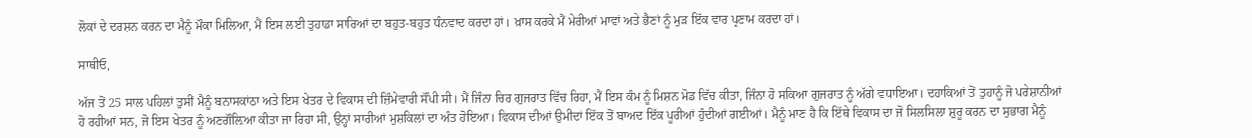ਲੋਕਾਂ ਦੇ ਦਰਸ਼ਨ ਕਰਨ ਦਾ ਮੈਨੂੰ ਮੌਕਾ ਮਿਲਿਆ, ਮੈਂ ਇਸ ਲਈ ਤੁਹਾਡਾ ਸਾਰਿਆਂ ਦਾ ਬਹੁਤ-ਬਹੁਤ ਧੰਨਵਾਦ ਕਰਦਾ ਹਾਂ। ਖ਼ਾਸ ਕਰਕੇ ਮੈਂ ਮੇਰੀਆਂ ਮਾਵਾਂ ਅਤੇ ਭੈਣਾਂ ਨੂੰ ਮੁੜ ਇੱਕ ਵਾਰ ਪ੍ਰਣਾਮ ਕਰਦਾ ਹਾਂ।

ਸਾਥੀਓ,

ਅੱਜ ਤੋਂ 25 ਸਾਲ ਪਹਿਲਾਂ ਤੁਸੀਂ ਮੈਨੂੰ ਬਨਾਸਕਾਂਠਾ ਅਤੇ ਇਸ ਖੇਤਰ ਦੇ ਵਿਕਾਸ ਦੀ ਜ਼ਿੰਮੇਵਾਰੀ ਸੌਂਪੀ ਸੀ। ਮੈਂ ਜਿੰਨਾ ਚਿਰ ਗੁਜਰਾਤ ਵਿੱਚ ਰਿਹਾ, ਮੈਂ ਇਸ ਕੰਮ ਨੂੰ ਮਿਸ਼ਨ ਮੋਡ ਵਿੱਚ ਕੀਤਾ, ਜਿੰਨਾ ਹੋ ਸਕਿਆ ਗੁਜਰਾਤ ਨੂੰ ਅੱਗੇ ਵਧਾਇਆ। ਦਹਾਕਿਆਂ ਤੋਂ ਤੁਹਾਨੂੰ ਜੋ ਪਰੇਸ਼ਾਨੀਆਂ ਹੋ ਰਹੀਆਂ ਸਨ, ਜੋ ਇਸ ਖੇਤਰ ਨੂੰ ਅਣਗੌਲ਼ਿਆ ਕੀਤਾ ਜਾ ਰਿਹਾ ਸੀ, ਉਨ੍ਹਾਂ ਸਾਰੀਆਂ ਮੁਸ਼ਕਿਲਾਂ ਦਾ ਅੰਤ ਹੋਇਆ। ਵਿਕਾਸ ਦੀਆਂ ਉਮੀਦਾਂ ਇੱਕ ਤੋਂ ਬਾਅਦ ਇੱਕ ਪੂਰੀਆਂ ਹੁੰਦੀਆਂ ਗਈਆਂ। ਮੈਨੂੰ ਮਾਣ ਹੈ ਕਿ ਇੱਥੇ ਵਿਕਾਸ ਦਾ ਜੋ ਸਿਲਸਿਲਾ ਸ਼ੁਰੂ ਕਰਨ ਦਾ ਸੁਭਾਗ ਮੈਨੂੰ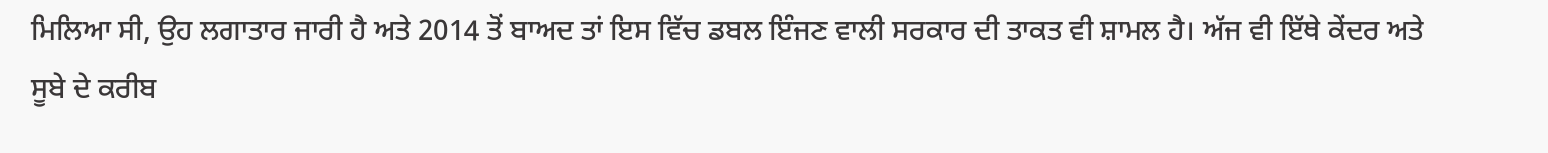ਮਿਲਿਆ ਸੀ, ਉਹ ਲਗਾਤਾਰ ਜਾਰੀ ਹੈ ਅਤੇ 2014 ਤੋਂ ਬਾਅਦ ਤਾਂ ਇਸ ਵਿੱਚ ਡਬਲ ਇੰਜਣ ਵਾਲੀ ਸਰਕਾਰ ਦੀ ਤਾਕਤ ਵੀ ਸ਼ਾਮਲ ਹੈ। ਅੱਜ ਵੀ ਇੱਥੇ ਕੇਂਦਰ ਅਤੇ ਸੂਬੇ ਦੇ ਕਰੀਬ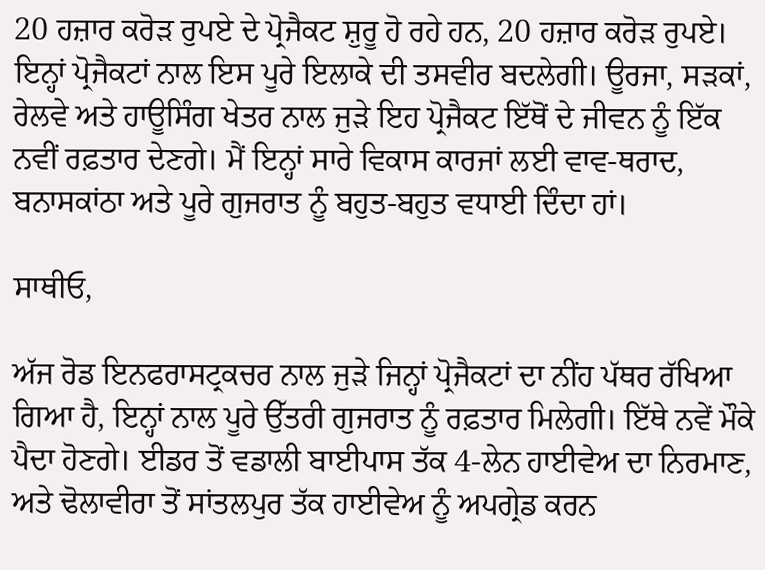20 ਹਜ਼ਾਰ ਕਰੋੜ ਰੁਪਏ ਦੇ ਪ੍ਰੋਜੈਕਟ ਸ਼ੁਰੂ ਹੋ ਰਹੇ ਹਨ, 20 ਹਜ਼ਾਰ ਕਰੋੜ ਰੁਪਏ। ਇਨ੍ਹਾਂ ਪ੍ਰੋਜੈਕਟਾਂ ਨਾਲ ਇਸ ਪੂਰੇ ਇਲਾਕੇ ਦੀ ਤਸਵੀਰ ਬਦਲੇਗੀ। ਊਰਜਾ, ਸੜਕਾਂ, ਰੇਲਵੇ ਅਤੇ ਹਾਊਸਿੰਗ ਖੇਤਰ ਨਾਲ ਜੁੜੇ ਇਹ ਪ੍ਰੋਜੈਕਟ ਇੱਥੋਂ ਦੇ ਜੀਵਨ ਨੂੰ ਇੱਕ ਨਵੀਂ ਰਫ਼ਤਾਰ ਦੇਣਗੇ। ਮੈਂ ਇਨ੍ਹਾਂ ਸਾਰੇ ਵਿਕਾਸ ਕਾਰਜਾਂ ਲਈ ਵਾਵ-ਥਰਾਦ, ਬਨਾਸਕਾਂਠਾ ਅਤੇ ਪੂਰੇ ਗੁਜਰਾਤ ਨੂੰ ਬਹੁਤ-ਬਹੁਤ ਵਧਾਈ ਦਿੰਦਾ ਹਾਂ।

ਸਾਥੀਓ,

ਅੱਜ ਰੋਡ ਇਨਫਰਾਸਟ੍ਰਕਚਰ ਨਾਲ ਜੁੜੇ ਜਿਨ੍ਹਾਂ ਪ੍ਰੋਜੈਕਟਾਂ ਦਾ ਨੀਂਹ ਪੱਥਰ ਰੱਖਿਆ ਗਿਆ ਹੈ, ਇਨ੍ਹਾਂ ਨਾਲ ਪੂਰੇ ਉੱਤਰੀ ਗੁਜਰਾਤ ਨੂੰ ਰਫ਼ਤਾਰ ਮਿਲੇਗੀ। ਇੱਥੇ ਨਵੇਂ ਮੌਕੇ ਪੈਦਾ ਹੋਣਗੇ। ਈਡਰ ਤੋਂ ਵਡਾਲੀ ਬਾਈਪਾਸ ਤੱਕ 4-ਲੇਨ ਹਾਈਵੇਅ ਦਾ ਨਿਰਮਾਣ, ਅਤੇ ਢੋਲਾਵੀਰਾ ਤੋਂ ਸਾਂਤਲਪੁਰ ਤੱਕ ਹਾਈਵੇਅ ਨੂੰ ਅਪਗ੍ਰੇਡ ਕਰਨ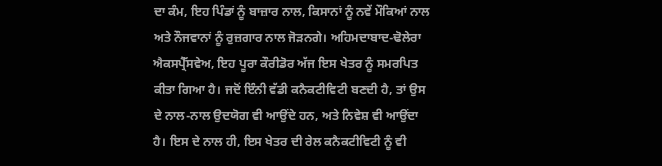ਦਾ ਕੰਮ, ਇਹ ਪਿੰਡਾਂ ਨੂੰ ਬਾਜ਼ਾਰ ਨਾਲ, ਕਿਸਾਨਾਂ ਨੂੰ ਨਵੇਂ ਮੌਕਿਆਂ ਨਾਲ ਅਤੇ ਨੌਜਵਾਨਾਂ ਨੂੰ ਰੁਜ਼ਗਾਰ ਨਾਲ ਜੋੜਨਗੇ। ਅਹਿਮਦਾਬਾਦ-ਢੋਲੇਰਾ ਐਕਸਪ੍ਰੈੱਸਵੇਅ, ਇਹ ਪੂਰਾ ਕੌਰੀਡੋਰ ਅੱਜ ਇਸ ਖੇਤਰ ਨੂੰ ਸਮਰਪਿਤ ਕੀਤਾ ਗਿਆ ਹੈ। ਜਦੋਂ ਇੰਨੀ ਵੱਡੀ ਕਨੈਕਟੀਵਿਟੀ ਬਣਦੀ ਹੈ, ਤਾਂ ਉਸ ਦੇ ਨਾਲ-ਨਾਲ ਉਦਯੋਗ ਵੀ ਆਉਂਦੇ ਹਨ, ਅਤੇ ਨਿਵੇਸ਼ ਵੀ ਆਉਂਦਾ ਹੈ। ਇਸ ਦੇ ਨਾਲ ਹੀ, ਇਸ ਖੇਤਰ ਦੀ ਰੇਲ ਕਨੈਕਟੀਵਿਟੀ ਨੂੰ ਵੀ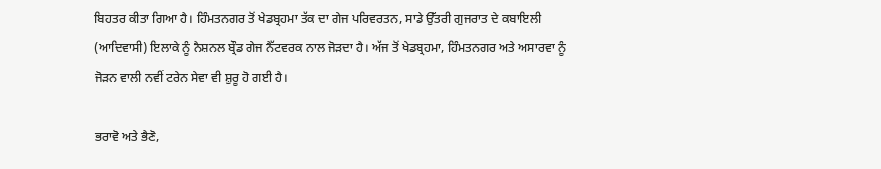ਬਿਹਤਰ ਕੀਤਾ ਗਿਆ ਹੈ। ਹਿੰਮਤਨਗਰ ਤੋਂ ਖੇਡਬ੍ਰਹਮਾ ਤੱਕ ਦਾ ਗੇਜ ਪਰਿਵਰਤਨ, ਸਾਡੇ ਉੱਤਰੀ ਗੁਜਰਾਤ ਦੇ ਕਬਾਇਲੀ (ਆਦਿਵਾਸੀ) ਇਲਾਕੇ ਨੂੰ ਨੈਸ਼ਨਲ ਬ੍ਰੌਡ ਗੇਜ ਨੈੱਟਵਰਕ ਨਾਲ ਜੋੜਦਾ ਹੈ। ਅੱਜ ਤੋਂ ਖੇਡਬ੍ਰਹਮਾ, ਹਿੰਮਤਨਗਰ ਅਤੇ ਅਸਾਰਵਾ ਨੂੰ ਜੋੜਨ ਵਾਲੀ ਨਵੀਂ ਟਰੇਨ ਸੇਵਾ ਵੀ ਸ਼ੁਰੂ ਹੋ ਗਈ ਹੈ।

ਭਰਾਵੋ ਅਤੇ ਭੈਣੋ,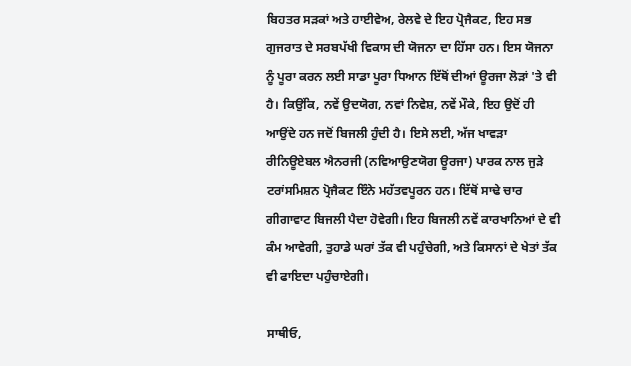ਬਿਹਤਰ ਸੜਕਾਂ ਅਤੇ ਹਾਈਵੇਅ, ਰੇਲਵੇ ਦੇ ਇਹ ਪ੍ਰੋਜੈਕਟ, ਇਹ ਸਭ ਗੁਜਰਾਤ ਦੇ ਸਰਬਪੱਖੀ ਵਿਕਾਸ ਦੀ ਯੋਜਨਾ ਦਾ ਹਿੱਸਾ ਹਨ। ਇਸ ਯੋਜਨਾ ਨੂੰ ਪੂਰਾ ਕਰਨ ਲਈ ਸਾਡਾ ਪੂਰਾ ਧਿਆਨ ਇੱਥੋਂ ਦੀਆਂ ਊਰਜਾ ਲੋੜਾਂ 'ਤੇ ਵੀ ਹੈ। ਕਿਉਂਕਿ, ਨਵੇਂ ਉਦਯੋਗ, ਨਵਾਂ ਨਿਵੇਸ਼, ਨਵੇਂ ਮੌਕੇ, ਇਹ ਉਦੋਂ ਹੀ ਆਉਂਦੇ ਹਨ ਜਦੋਂ ਬਿਜਲੀ ਹੁੰਦੀ ਹੈ। ਇਸੇ ਲਈ, ਅੱਜ ਖਾਵੜਾ ਰੀਨਿਊਏਬਲ ਐਨਰਜੀ (ਨਵਿਆਉਣਯੋਗ ਊਰਜਾ) ਪਾਰਕ ਨਾਲ ਜੁੜੇ ਟਰਾਂਸਮਿਸ਼ਨ ਪ੍ਰੋਜੈਕਟ ਇੰਨੇ ਮਹੱਤਵਪੂਰਨ ਹਨ। ਇੱਥੋਂ ਸਾਢੇ ਚਾਰ ਗੀਗਾਵਾਟ ਬਿਜਲੀ ਪੈਦਾ ਹੋਵੇਗੀ। ਇਹ ਬਿਜਲੀ ਨਵੇਂ ਕਾਰਖਾਨਿਆਂ ਦੇ ਵੀ ਕੰਮ ਆਵੇਗੀ, ਤੁਹਾਡੇ ਘਰਾਂ ਤੱਕ ਵੀ ਪਹੁੰਚੇਗੀ, ਅਤੇ ਕਿਸਾਨਾਂ ਦੇ ਖੇਤਾਂ ਤੱਕ ਵੀ ਫਾਇਦਾ ਪਹੁੰਚਾਏਗੀ।

ਸਾਥੀਓ,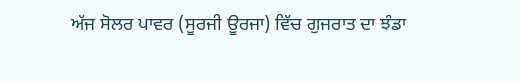ਅੱਜ ਸੋਲਰ ਪਾਵਰ (ਸੂਰਜੀ ਊਰਜਾ) ਵਿੱਚ ਗੁਜਰਾਤ ਦਾ ਝੰਡਾ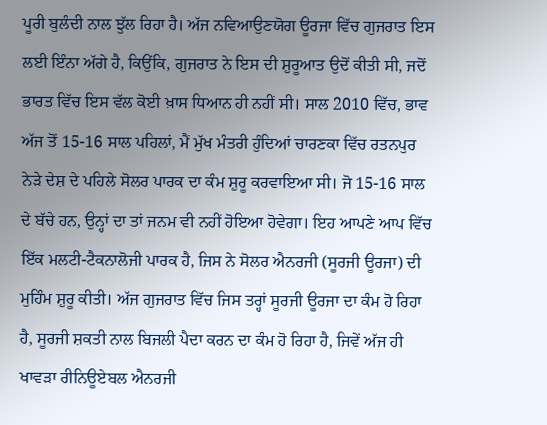ਪੂਰੀ ਬੁਲੰਦੀ ਨਾਲ ਝੁੱਲ ਰਿਹਾ ਹੈ। ਅੱਜ ਨਵਿਆਉਣਯੋਗ ਊਰਜਾ ਵਿੱਚ ਗੁਜਰਾਤ ਇਸ ਲਈ ਇੰਨਾ ਅੱਗੇ ਹੈ, ਕਿਉਂਕਿ, ਗੁਜਰਾਤ ਨੇ ਇਸ ਦੀ ਸ਼ੁਰੂਆਤ ਉਦੋਂ ਕੀਤੀ ਸੀ, ਜਦੋਂ ਭਾਰਤ ਵਿੱਚ ਇਸ ਵੱਲ ਕੋਈ ਖ਼ਾਸ ਧਿਆਨ ਹੀ ਨਹੀਂ ਸੀ। ਸਾਲ 2010 ਵਿੱਚ, ਭਾਵ ਅੱਜ ਤੋਂ 15-16 ਸਾਲ ਪਹਿਲਾਂ, ਮੈਂ ਮੁੱਖ ਮੰਤਰੀ ਹੁੰਦਿਆਂ ਚਾਰਣਕਾ ਵਿੱਚ ਰਤਨਪੁਰ ਨੇੜੇ ਦੇਸ਼ ਦੇ ਪਹਿਲੇ ਸੋਲਰ ਪਾਰਕ ਦਾ ਕੰਮ ਸ਼ੁਰੂ ਕਰਵਾਇਆ ਸੀ। ਜੋ 15-16 ਸਾਲ ਦੇ ਬੱਚੇ ਹਨ, ਉਨ੍ਹਾਂ ਦਾ ਤਾਂ ਜਨਮ ਵੀ ਨਹੀਂ ਹੋਇਆ ਹੋਵੇਗਾ। ਇਹ ਆਪਣੇ ਆਪ ਵਿੱਚ ਇੱਕ ਮਲਟੀ-ਟੈਕਨਾਲੋਜੀ ਪਾਰਕ ਹੈ, ਜਿਸ ਨੇ ਸੋਲਰ ਐਨਰਜੀ (ਸੂਰਜੀ ਊਰਜਾ) ਦੀ ਮੁਹਿੰਮ ਸ਼ੁਰੂ ਕੀਤੀ। ਅੱਜ ਗੁਜਰਾਤ ਵਿੱਚ ਜਿਸ ਤਰ੍ਹਾਂ ਸੂਰਜੀ ਊਰਜਾ ਦਾ ਕੰਮ ਹੋ ਰਿਹਾ ਹੈ, ਸੂਰਜੀ ਸ਼ਕਤੀ ਨਾਲ ਬਿਜਲੀ ਪੈਦਾ ਕਰਨ ਦਾ ਕੰਮ ਹੋ ਰਿਹਾ ਹੈ, ਜਿਵੇਂ ਅੱਜ ਹੀ ਖਾਵੜਾ ਰੀਨਿਊਏਬਲ ਐਨਰਜੀ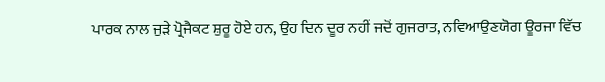ਪਾਰਕ ਨਾਲ ਜੁੜੇ ਪ੍ਰੋਜੈਕਟ ਸ਼ੁਰੂ ਹੋਏ ਹਨ, ਉਹ ਦਿਨ ਦੂਰ ਨਹੀਂ ਜਦੋਂ ਗੁਜਰਾਤ, ਨਵਿਆਉਣਯੋਗ ਊਰਜਾ ਵਿੱਚ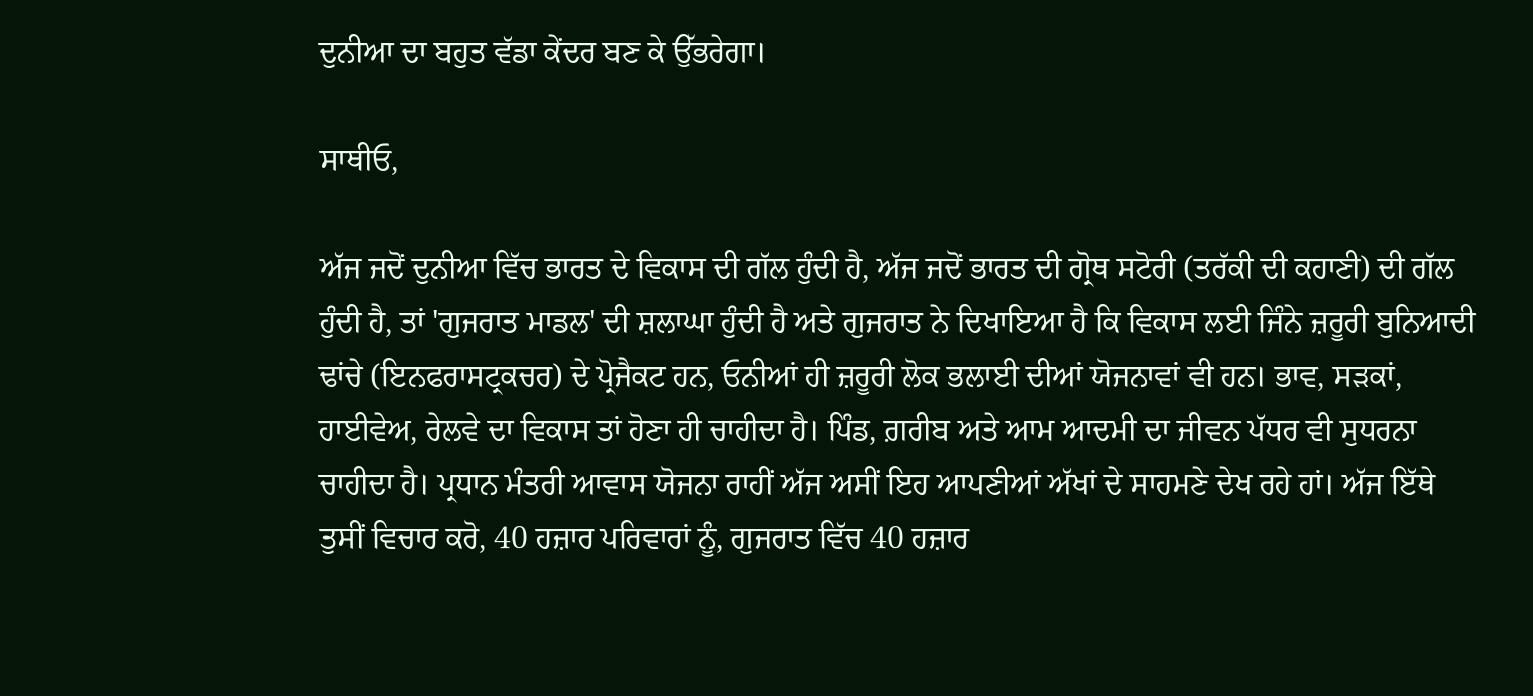ਦੁਨੀਆ ਦਾ ਬਹੁਤ ਵੱਡਾ ਕੇਂਦਰ ਬਣ ਕੇ ਉੱਭਰੇਗਾ।

ਸਾਥੀਓ,

ਅੱਜ ਜਦੋਂ ਦੁਨੀਆ ਵਿੱਚ ਭਾਰਤ ਦੇ ਵਿਕਾਸ ਦੀ ਗੱਲ ਹੁੰਦੀ ਹੈ, ਅੱਜ ਜਦੋਂ ਭਾਰਤ ਦੀ ਗ੍ਰੋਥ ਸਟੋਰੀ (ਤਰੱਕੀ ਦੀ ਕਹਾਣੀ) ਦੀ ਗੱਲ ਹੁੰਦੀ ਹੈ, ਤਾਂ 'ਗੁਜਰਾਤ ਮਾਡਲ' ਦੀ ਸ਼ਲਾਘਾ ਹੁੰਦੀ ਹੈ ਅਤੇ ਗੁਜਰਾਤ ਨੇ ਦਿਖਾਇਆ ਹੈ ਕਿ ਵਿਕਾਸ ਲਈ ਜਿੰਨੇ ਜ਼ਰੂਰੀ ਬੁਨਿਆਦੀ ਢਾਂਚੇ (ਇਨਫਰਾਸਟ੍ਰਕਚਰ) ਦੇ ਪ੍ਰੋਜੈਕਟ ਹਨ, ਓਨੀਆਂ ਹੀ ਜ਼ਰੂਰੀ ਲੋਕ ਭਲਾਈ ਦੀਆਂ ਯੋਜਨਾਵਾਂ ਵੀ ਹਨ। ਭਾਵ, ਸੜਕਾਂ, ਹਾਈਵੇਅ, ਰੇਲਵੇ ਦਾ ਵਿਕਾਸ ਤਾਂ ਹੋਣਾ ਹੀ ਚਾਹੀਦਾ ਹੈ। ਪਿੰਡ, ਗ਼ਰੀਬ ਅਤੇ ਆਮ ਆਦਮੀ ਦਾ ਜੀਵਨ ਪੱਧਰ ਵੀ ਸੁਧਰਨਾ ਚਾਹੀਦਾ ਹੈ। ਪ੍ਰਧਾਨ ਮੰਤਰੀ ਆਵਾਸ ਯੋਜਨਾ ਰਾਹੀਂ ਅੱਜ ਅਸੀਂ ਇਹ ਆਪਣੀਆਂ ਅੱਖਾਂ ਦੇ ਸਾਹਮਣੇ ਦੇਖ ਰਹੇ ਹਾਂ। ਅੱਜ ਇੱਥੇ ਤੁਸੀਂ ਵਿਚਾਰ ਕਰੋ, 40 ਹਜ਼ਾਰ ਪਰਿਵਾਰਾਂ ਨੂੰ, ਗੁਜਰਾਤ ਵਿੱਚ 40 ਹਜ਼ਾਰ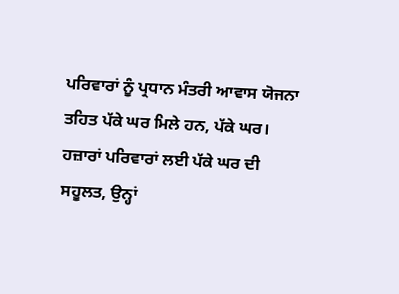ਪਰਿਵਾਰਾਂ ਨੂੰ ਪ੍ਰਧਾਨ ਮੰਤਰੀ ਆਵਾਸ ਯੋਜਨਾ ਤਹਿਤ ਪੱਕੇ ਘਰ ਮਿਲੇ ਹਨ, ਪੱਕੇ ਘਰ। ਹਜ਼ਾਰਾਂ ਪਰਿਵਾਰਾਂ ਲਈ ਪੱਕੇ ਘਰ ਦੀ ਸਹੂਲਤ, ਉਨ੍ਹਾਂ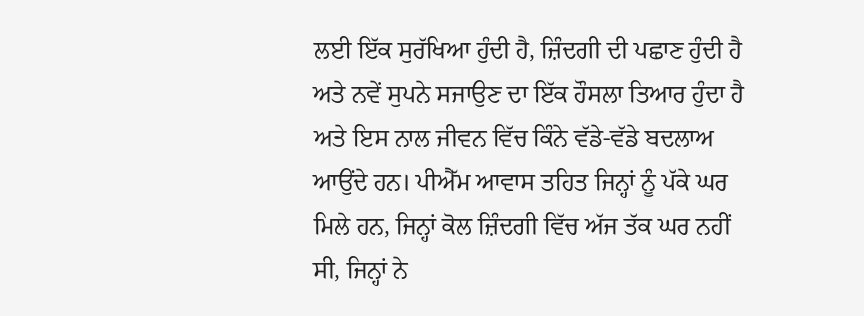ਲਈ ਇੱਕ ਸੁਰੱਖਿਆ ਹੁੰਦੀ ਹੈ, ਜ਼ਿੰਦਗੀ ਦੀ ਪਛਾਣ ਹੁੰਦੀ ਹੈ ਅਤੇ ਨਵੇਂ ਸੁਪਨੇ ਸਜਾਉਣ ਦਾ ਇੱਕ ਹੌਸਲਾ ਤਿਆਰ ਹੁੰਦਾ ਹੈ ਅਤੇ ਇਸ ਨਾਲ ਜੀਵਨ ਵਿੱਚ ਕਿੰਨੇ ਵੱਡੇ-ਵੱਡੇ ਬਦਲਾਅ ਆਉਂਦੇ ਹਨ। ਪੀਐੱਮ ਆਵਾਸ ਤਹਿਤ ਜਿਨ੍ਹਾਂ ਨੂੰ ਪੱਕੇ ਘਰ ਮਿਲੇ ਹਨ, ਜਿਨ੍ਹਾਂ ਕੋਲ ਜ਼ਿੰਦਗੀ ਵਿੱਚ ਅੱਜ ਤੱਕ ਘਰ ਨਹੀਂ ਸੀ, ਜਿਨ੍ਹਾਂ ਨੇ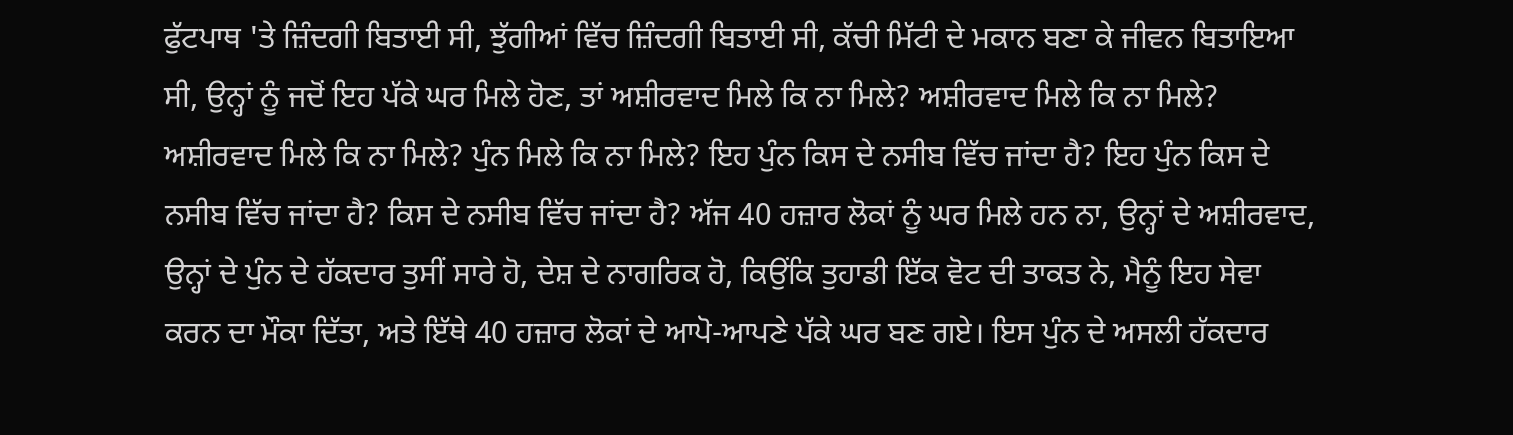ਫੁੱਟਪਾਥ 'ਤੇ ਜ਼ਿੰਦਗੀ ਬਿਤਾਈ ਸੀ, ਝੁੱਗੀਆਂ ਵਿੱਚ ਜ਼ਿੰਦਗੀ ਬਿਤਾਈ ਸੀ, ਕੱਚੀ ਮਿੱਟੀ ਦੇ ਮਕਾਨ ਬਣਾ ਕੇ ਜੀਵਨ ਬਿਤਾਇਆ ਸੀ, ਉਨ੍ਹਾਂ ਨੂੰ ਜਦੋਂ ਇਹ ਪੱਕੇ ਘਰ ਮਿਲੇ ਹੋਣ, ਤਾਂ ਅਸ਼ੀਰਵਾਦ ਮਿਲੇ ਕਿ ਨਾ ਮਿਲੇ? ਅਸ਼ੀਰਵਾਦ ਮਿਲੇ ਕਿ ਨਾ ਮਿਲੇ? ਅਸ਼ੀਰਵਾਦ ਮਿਲੇ ਕਿ ਨਾ ਮਿਲੇ? ਪੁੰਨ ਮਿਲੇ ਕਿ ਨਾ ਮਿਲੇ? ਇਹ ਪੁੰਨ ਕਿਸ ਦੇ ਨਸੀਬ ਵਿੱਚ ਜਾਂਦਾ ਹੈ? ਇਹ ਪੁੰਨ ਕਿਸ ਦੇ ਨਸੀਬ ਵਿੱਚ ਜਾਂਦਾ ਹੈ? ਕਿਸ ਦੇ ਨਸੀਬ ਵਿੱਚ ਜਾਂਦਾ ਹੈ? ਅੱਜ 40 ਹਜ਼ਾਰ ਲੋਕਾਂ ਨੂੰ ਘਰ ਮਿਲੇ ਹਨ ਨਾ, ਉਨ੍ਹਾਂ ਦੇ ਅਸ਼ੀਰਵਾਦ, ਉਨ੍ਹਾਂ ਦੇ ਪੁੰਨ ਦੇ ਹੱਕਦਾਰ ਤੁਸੀਂ ਸਾਰੇ ਹੋ, ਦੇਸ਼ ਦੇ ਨਾਗਰਿਕ ਹੋ, ਕਿਉਂਕਿ ਤੁਹਾਡੀ ਇੱਕ ਵੋਟ ਦੀ ਤਾਕਤ ਨੇ, ਮੈਨੂੰ ਇਹ ਸੇਵਾ ਕਰਨ ਦਾ ਮੌਕਾ ਦਿੱਤਾ, ਅਤੇ ਇੱਥੇ 40 ਹਜ਼ਾਰ ਲੋਕਾਂ ਦੇ ਆਪੋ-ਆਪਣੇ ਪੱਕੇ ਘਰ ਬਣ ਗਏ। ਇਸ ਪੁੰਨ ਦੇ ਅਸਲੀ ਹੱਕਦਾਰ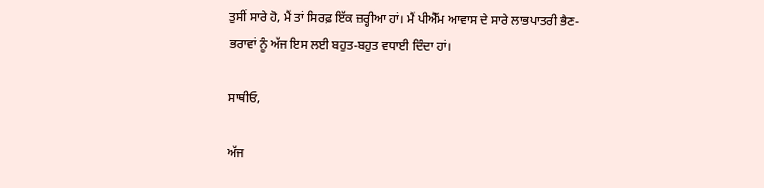ਤੁਸੀਂ ਸਾਰੇ ਹੋ, ਮੈਂ ਤਾਂ ਸਿਰਫ਼ ਇੱਕ ਜ਼ਰ੍ਹੀਆ ਹਾਂ। ਮੈਂ ਪੀਐੱਮ ਆਵਾਸ ਦੇ ਸਾਰੇ ਲਾਭਪਾਤਰੀ ਭੈਣ-ਭਰਾਵਾਂ ਨੂੰ ਅੱਜ ਇਸ ਲਈ ਬਹੁਤ-ਬਹੁਤ ਵਧਾਈ ਦਿੰਦਾ ਹਾਂ।

ਸਾਥੀਓ,

ਅੱਜ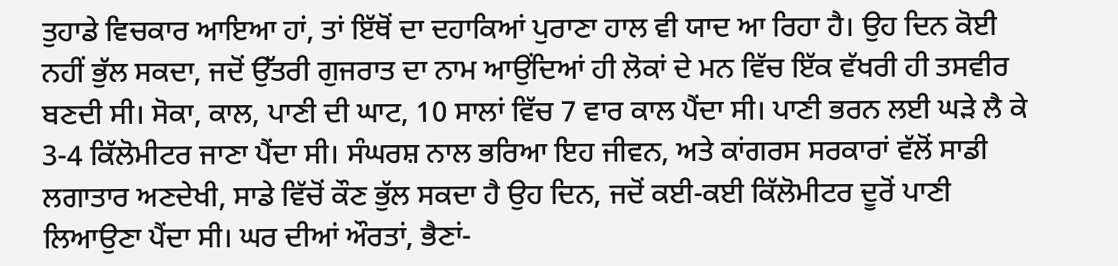ਤੁਹਾਡੇ ਵਿਚਕਾਰ ਆਇਆ ਹਾਂ, ਤਾਂ ਇੱਥੋਂ ਦਾ ਦਹਾਕਿਆਂ ਪੁਰਾਣਾ ਹਾਲ ਵੀ ਯਾਦ ਆ ਰਿਹਾ ਹੈ। ਉਹ ਦਿਨ ਕੋਈ ਨਹੀਂ ਭੁੱਲ ਸਕਦਾ, ਜਦੋਂ ਉੱਤਰੀ ਗੁਜਰਾਤ ਦਾ ਨਾਮ ਆਉਂਦਿਆਂ ਹੀ ਲੋਕਾਂ ਦੇ ਮਨ ਵਿੱਚ ਇੱਕ ਵੱਖਰੀ ਹੀ ਤਸਵੀਰ ਬਣਦੀ ਸੀ। ਸੋਕਾ, ਕਾਲ, ਪਾਣੀ ਦੀ ਘਾਟ, 10 ਸਾਲਾਂ ਵਿੱਚ 7 ਵਾਰ ਕਾਲ ਪੈਂਦਾ ਸੀ। ਪਾਣੀ ਭਰਨ ਲਈ ਘੜੇ ਲੈ ਕੇ 3-4 ਕਿੱਲੋਮੀਟਰ ਜਾਣਾ ਪੈਂਦਾ ਸੀ। ਸੰਘਰਸ਼ ਨਾਲ ਭਰਿਆ ਇਹ ਜੀਵਨ, ਅਤੇ ਕਾਂਗਰਸ ਸਰਕਾਰਾਂ ਵੱਲੋਂ ਸਾਡੀ ਲਗਾਤਾਰ ਅਣਦੇਖੀ, ਸਾਡੇ ਵਿੱਚੋਂ ਕੌਣ ਭੁੱਲ ਸਕਦਾ ਹੈ ਉਹ ਦਿਨ, ਜਦੋਂ ਕਈ-ਕਈ ਕਿੱਲੋਮੀਟਰ ਦੂਰੋਂ ਪਾਣੀ ਲਿਆਉਣਾ ਪੈਂਦਾ ਸੀ। ਘਰ ਦੀਆਂ ਔਰਤਾਂ, ਭੈਣਾਂ-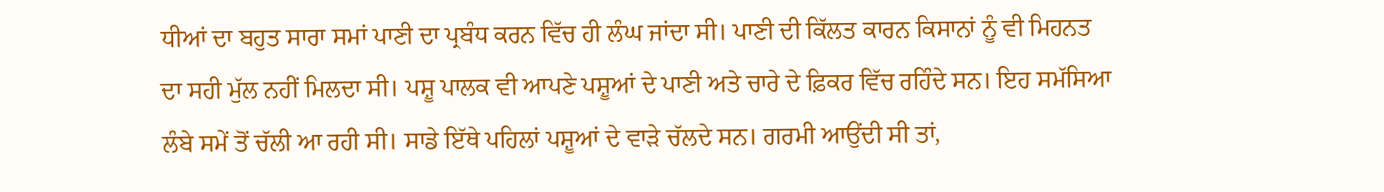ਧੀਆਂ ਦਾ ਬਹੁਤ ਸਾਰਾ ਸਮਾਂ ਪਾਣੀ ਦਾ ਪ੍ਰਬੰਧ ਕਰਨ ਵਿੱਚ ਹੀ ਲੰਘ ਜਾਂਦਾ ਸੀ। ਪਾਣੀ ਦੀ ਕਿੱਲਤ ਕਾਰਨ ਕਿਸਾਨਾਂ ਨੂੰ ਵੀ ਮਿਹਨਤ ਦਾ ਸਹੀ ਮੁੱਲ ਨਹੀਂ ਮਿਲਦਾ ਸੀ। ਪਸ਼ੂ ਪਾਲਕ ਵੀ ਆਪਣੇ ਪਸ਼ੂਆਂ ਦੇ ਪਾਣੀ ਅਤੇ ਚਾਰੇ ਦੇ ਫ਼ਿਕਰ ਵਿੱਚ ਰਹਿੰਦੇ ਸਨ। ਇਹ ਸਮੱਸਿਆ ਲੰਬੇ ਸਮੇਂ ਤੋਂ ਚੱਲੀ ਆ ਰਹੀ ਸੀ। ਸਾਡੇ ਇੱਥੇ ਪਹਿਲਾਂ ਪਸ਼ੂਆਂ ਦੇ ਵਾੜੇ ਚੱਲਦੇ ਸਨ। ਗਰਮੀ ਆਉਂਦੀ ਸੀ ਤਾਂ,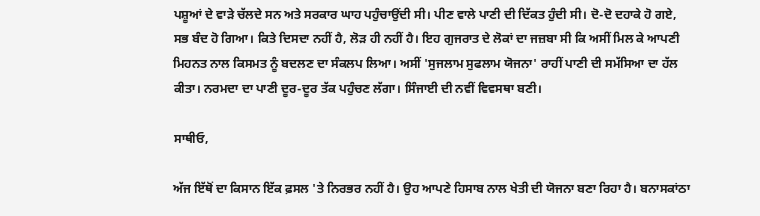ਪਸ਼ੂਆਂ ਦੇ ਵਾੜੇ ਚੱਲਦੇ ਸਨ ਅਤੇ ਸਰਕਾਰ ਘਾਹ ਪਹੁੰਚਾਉਂਦੀ ਸੀ। ਪੀਣ ਵਾਲੇ ਪਾਣੀ ਦੀ ਦਿੱਕਤ ਹੁੰਦੀ ਸੀ। ਦੋ-ਦੋ ਦਹਾਕੇ ਹੋ ਗਏ, ਸਭ ਬੰਦ ਹੋ ਗਿਆ। ਕਿਤੇ ਦਿਸਦਾ ਨਹੀਂ ਹੈ, ਲੋੜ ਹੀ ਨਹੀਂ ਹੈ। ਇਹ ਗੁਜਰਾਤ ਦੇ ਲੋਕਾਂ ਦਾ ਜਜ਼ਬਾ ਸੀ ਕਿ ਅਸੀਂ ਮਿਲ ਕੇ ਆਪਣੀ ਮਿਹਨਤ ਨਾਲ ਕਿਸਮਤ ਨੂੰ ਬਦਲਣ ਦਾ ਸੰਕਲਪ ਲਿਆ। ਅਸੀਂ 'ਸੁਜਲਾਮ ਸੁਫਲਾਮ ਯੋਜਨਾ' ਰਾਹੀਂ ਪਾਣੀ ਦੀ ਸਮੱਸਿਆ ਦਾ ਹੱਲ ਕੀਤਾ। ਨਰਮਦਾ ਦਾ ਪਾਣੀ ਦੂਰ-ਦੂਰ ਤੱਕ ਪਹੁੰਚਣ ਲੱਗਾ। ਸਿੰਜਾਈ ਦੀ ਨਵੀਂ ਵਿਵਸਥਾ ਬਣੀ।

ਸਾਥੀਓ,

ਅੱਜ ਇੱਥੋਂ ਦਾ ਕਿਸਾਨ ਇੱਕ ਫ਼ਸਲ 'ਤੇ ਨਿਰਭਰ ਨਹੀਂ ਹੈ। ਉਹ ਆਪਣੇ ਹਿਸਾਬ ਨਾਲ ਖੇਤੀ ਦੀ ਯੋਜਨਾ ਬਣਾ ਰਿਹਾ ਹੈ। ਬਨਾਸਕਾਂਠਾ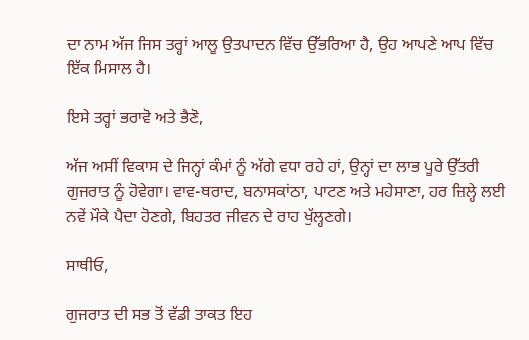ਦਾ ਨਾਮ ਅੱਜ ਜਿਸ ਤਰ੍ਹਾਂ ਆਲੂ ਉਤਪਾਦਨ ਵਿੱਚ ਉੱਭਰਿਆ ਹੈ, ਉਹ ਆਪਣੇ ਆਪ ਵਿੱਚ ਇੱਕ ਮਿਸਾਲ ਹੈ।

ਇਸੇ ਤਰ੍ਹਾਂ ਭਰਾਵੋ ਅਤੇ ਭੈਣੋ,

ਅੱਜ ਅਸੀਂ ਵਿਕਾਸ ਦੇ ਜਿਨ੍ਹਾਂ ਕੰਮਾਂ ਨੂੰ ਅੱਗੇ ਵਧਾ ਰਹੇ ਹਾਂ, ਉਨ੍ਹਾਂ ਦਾ ਲਾਭ ਪੂਰੇ ਉੱਤਰੀ ਗੁਜਰਾਤ ਨੂੰ ਹੋਵੇਗਾ। ਵਾਵ-ਥਰਾਦ, ਬਨਾਸਕਾਂਠਾ, ਪਾਟਣ ਅਤੇ ਮਹੇਸਾਣਾ, ਹਰ ਜ਼ਿਲ੍ਹੇ ਲਈ ਨਵੇਂ ਮੌਕੇ ਪੈਦਾ ਹੋਣਗੇ, ਬਿਹਤਰ ਜੀਵਨ ਦੇ ਰਾਹ ਖੁੱਲ੍ਹਣਗੇ।

ਸਾਥੀਓ,

ਗੁਜਰਾਤ ਦੀ ਸਭ ਤੋਂ ਵੱਡੀ ਤਾਕਤ ਇਹ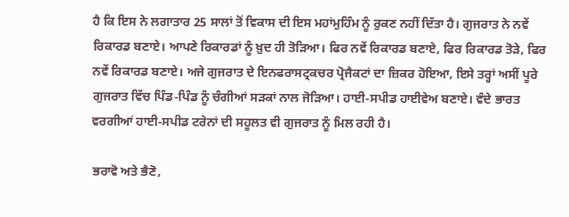ਹੈ ਕਿ ਇਸ ਨੇ ਲਗਾਤਾਰ 25 ਸਾਲਾਂ ਤੋਂ ਵਿਕਾਸ ਦੀ ਇਸ ਮਹਾਂਮੁਹਿੰਮ ਨੂੰ ਰੁਕਣ ਨਹੀਂ ਦਿੱਤਾ ਹੈ। ਗੁਜਰਾਤ ਨੇ ਨਵੇਂ ਰਿਕਾਰਡ ਬਣਾਏ। ਆਪਣੇ ਰਿਕਾਰਡਾਂ ਨੂੰ ਖ਼ੁਦ ਹੀ ਤੋੜਿਆ। ਫਿਰ ਨਵੇਂ ਰਿਕਾਰਡ ਬਣਾਏ, ਫਿਰ ਰਿਕਾਰਡ ਤੋੜੇ, ਫਿਰ ਨਵੇਂ ਰਿਕਾਰਡ ਬਣਾਏ। ਅਜੇ ਗੁਜਰਾਤ ਦੇ ਇਨਫਰਾਸਟ੍ਰਕਚਰ ਪ੍ਰੋਜੈਕਟਾਂ ਦਾ ਜ਼ਿਕਰ ਹੋਇਆ, ਇਸੇ ਤਰ੍ਹਾਂ ਅਸੀਂ ਪੂਰੇ ਗੁਜਰਾਤ ਵਿੱਚ ਪਿੰਡ-ਪਿੰਡ ਨੂੰ ਚੰਗੀਆਂ ਸੜਕਾਂ ਨਾਲ ਜੋੜਿਆ। ਹਾਈ-ਸਪੀਡ ਹਾਈਵੇਅ ਬਣਾਏ। ਵੰਦੇ ਭਾਰਤ ਵਰਗੀਆਂ ਹਾਈ-ਸਪੀਡ ਟਰੇਨਾਂ ਦੀ ਸਹੂਲਤ ਵੀ ਗੁਜਰਾਤ ਨੂੰ ਮਿਲ ਰਹੀ ਹੈ।

ਭਰਾਵੋ ਅਤੇ ਭੈਣੋ,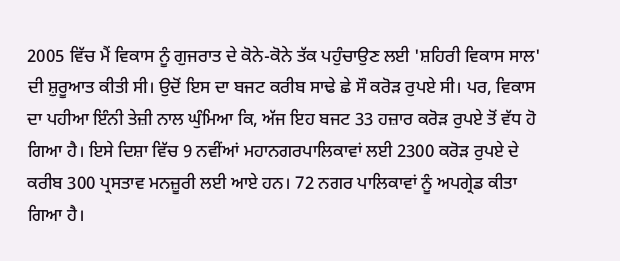2005 ਵਿੱਚ ਮੈਂ ਵਿਕਾਸ ਨੂੰ ਗੁਜਰਾਤ ਦੇ ਕੋਨੇ-ਕੋਨੇ ਤੱਕ ਪਹੁੰਚਾਉਣ ਲਈ 'ਸ਼ਹਿਰੀ ਵਿਕਾਸ ਸਾਲ' ਦੀ ਸ਼ੁਰੂਆਤ ਕੀਤੀ ਸੀ। ਉਦੋਂ ਇਸ ਦਾ ਬਜਟ ਕਰੀਬ ਸਾਢੇ ਛੇ ਸੌ ਕਰੋੜ ਰੁਪਏ ਸੀ। ਪਰ, ਵਿਕਾਸ ਦਾ ਪਹੀਆ ਇੰਨੀ ਤੇਜ਼ੀ ਨਾਲ ਘੁੰਮਿਆ ਕਿ, ਅੱਜ ਇਹ ਬਜਟ 33 ਹਜ਼ਾਰ ਕਰੋੜ ਰੁਪਏ ਤੋਂ ਵੱਧ ਹੋ ਗਿਆ ਹੈ। ਇਸੇ ਦਿਸ਼ਾ ਵਿੱਚ 9 ਨਵੀਂਆਂ ਮਹਾਨਗਰਪਾਲਿਕਾਵਾਂ ਲਈ 2300 ਕਰੋੜ ਰੁਪਏ ਦੇ ਕਰੀਬ 300 ਪ੍ਰਸਤਾਵ ਮਨਜ਼ੂਰੀ ਲਈ ਆਏ ਹਨ। 72 ਨਗਰ ਪਾਲਿਕਾਵਾਂ ਨੂੰ ਅਪਗ੍ਰੇਡ ਕੀਤਾ ਗਿਆ ਹੈ।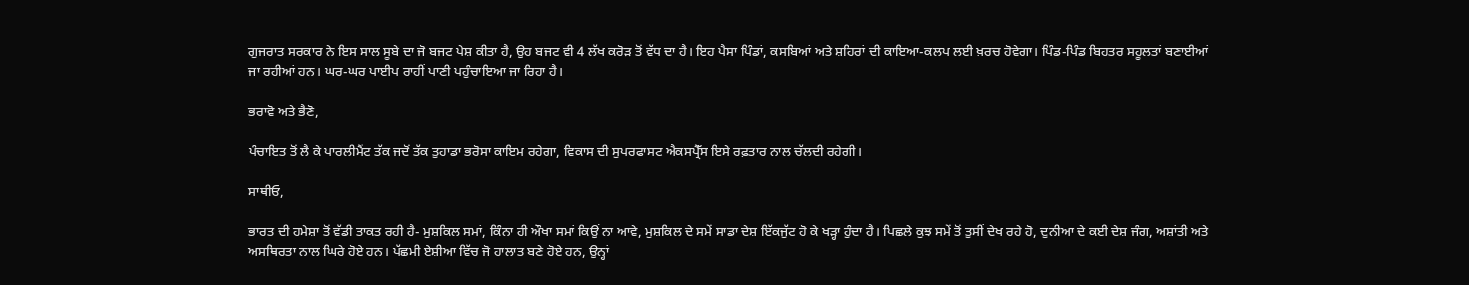ਗੁਜਰਾਤ ਸਰਕਾਰ ਨੇ ਇਸ ਸਾਲ ਸੂਬੇ ਦਾ ਜੋ ਬਜਟ ਪੇਸ਼ ਕੀਤਾ ਹੈ, ਉਹ ਬਜਟ ਵੀ 4 ਲੱਖ ਕਰੋੜ ਤੋਂ ਵੱਧ ਦਾ ਹੈ। ਇਹ ਪੈਸਾ ਪਿੰਡਾਂ, ਕਸਬਿਆਂ ਅਤੇ ਸ਼ਹਿਰਾਂ ਦੀ ਕਾਇਆ-ਕਲਪ ਲਈ ਖ਼ਰਚ ਹੋਵੇਗਾ। ਪਿੰਡ-ਪਿੰਡ ਬਿਹਤਰ ਸਹੂਲਤਾਂ ਬਣਾਈਆਂ ਜਾ ਰਹੀਆਂ ਹਨ। ਘਰ-ਘਰ ਪਾਈਪ ਰਾਹੀਂ ਪਾਣੀ ਪਹੁੰਚਾਇਆ ਜਾ ਰਿਹਾ ਹੈ।

ਭਰਾਵੋ ਅਤੇ ਭੈਣੋ,

ਪੰਚਾਇਤ ਤੋਂ ਲੈ ਕੇ ਪਾਰਲੀਮੈਂਟ ਤੱਕ ਜਦੋਂ ਤੱਕ ਤੁਹਾਡਾ ਭਰੋਸਾ ਕਾਇਮ ਰਹੇਗਾ, ਵਿਕਾਸ ਦੀ ਸੁਪਰਫਾਸਟ ਐਕਸਪ੍ਰੈੱਸ ਇਸੇ ਰਫ਼ਤਾਰ ਨਾਲ ਚੱਲਦੀ ਰਹੇਗੀ।

ਸਾਥੀਓ,

ਭਾਰਤ ਦੀ ਹਮੇਸ਼ਾ ਤੋਂ ਵੱਡੀ ਤਾਕਤ ਰਹੀ ਹੈ- ਮੁਸ਼ਕਿਲ ਸਮਾਂ, ਕਿੰਨਾ ਹੀ ਔਖਾ ਸਮਾਂ ਕਿਉਂ ਨਾ ਆਵੇ, ਮੁਸ਼ਕਿਲ ਦੇ ਸਮੇਂ ਸਾਡਾ ਦੇਸ਼ ਇੱਕਜੁੱਟ ਹੋ ਕੇ ਖੜ੍ਹਾ ਹੁੰਦਾ ਹੈ। ਪਿਛਲੇ ਕੁਝ ਸਮੇਂ ਤੋਂ ਤੁਸੀਂ ਦੇਖ ਰਹੇ ਹੋ, ਦੁਨੀਆ ਦੇ ਕਈ ਦੇਸ਼ ਜੰਗ, ਅਸ਼ਾਂਤੀ ਅਤੇ ਅਸਥਿਰਤਾ ਨਾਲ ਘਿਰੇ ਹੋਏ ਹਨ। ਪੱਛਮੀ ਏਸ਼ੀਆ ਵਿੱਚ ਜੋ ਹਾਲਾਤ ਬਣੇ ਹੋਏ ਹਨ, ਉਨ੍ਹਾਂ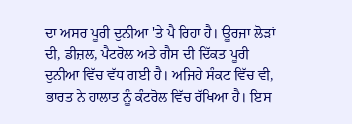ਦਾ ਅਸਰ ਪੂਰੀ ਦੁਨੀਆ 'ਤੇ ਪੈ ਰਿਹਾ ਹੈ। ਊਰਜਾ ਲੋੜਾਂ ਦੀ, ਡੀਜ਼ਲ, ਪੈਟਰੋਲ ਅਤੇ ਗੈਸ ਦੀ ਦਿੱਕਤ ਪੂਰੀ ਦੁਨੀਆ ਵਿੱਚ ਵੱਧ ਗਈ ਹੈ। ਅਜਿਹੇ ਸੰਕਟ ਵਿੱਚ ਵੀ, ਭਾਰਤ ਨੇ ਹਾਲਾਤ ਨੂੰ ਕੰਟਰੋਲ ਵਿੱਚ ਰੱਖਿਆ ਹੈ। ਇਸ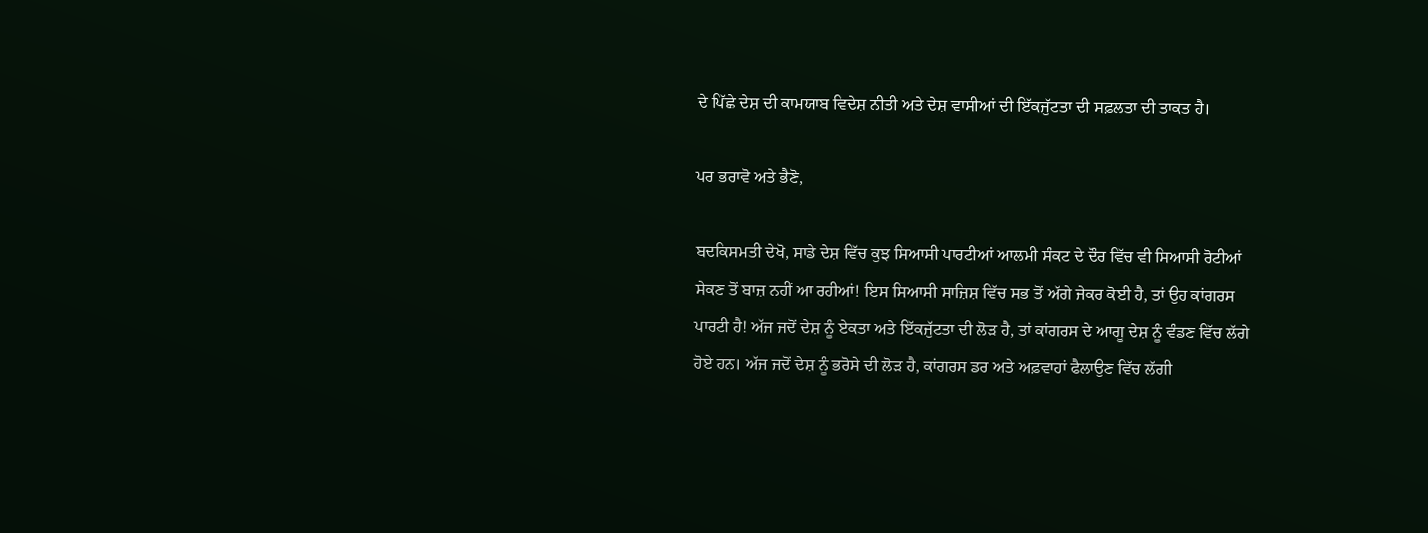ਦੇ ਪਿੱਛੇ ਦੇਸ਼ ਦੀ ਕਾਮਯਾਬ ਵਿਦੇਸ਼ ਨੀਤੀ ਅਤੇ ਦੇਸ਼ ਵਾਸੀਆਂ ਦੀ ਇੱਕਜੁੱਟਤਾ ਦੀ ਸਫ਼ਲਤਾ ਦੀ ਤਾਕਤ ਹੈ।

ਪਰ ਭਰਾਵੋ ਅਤੇ ਭੈਣੋ,

ਬਦਕਿਸਮਤੀ ਦੇਖੋ, ਸਾਡੇ ਦੇਸ਼ ਵਿੱਚ ਕੁਝ ਸਿਆਸੀ ਪਾਰਟੀਆਂ ਆਲਮੀ ਸੰਕਟ ਦੇ ਦੌਰ ਵਿੱਚ ਵੀ ਸਿਆਸੀ ਰੋਟੀਆਂ ਸੇਕਣ ਤੋਂ ਬਾਜ਼ ਨਹੀਂ ਆ ਰਹੀਆਂ! ਇਸ ਸਿਆਸੀ ਸਾਜ਼ਿਸ਼ ਵਿੱਚ ਸਭ ਤੋਂ ਅੱਗੇ ਜੇਕਰ ਕੋਈ ਹੈ, ਤਾਂ ਉਹ ਕਾਂਗਰਸ ਪਾਰਟੀ ਹੈ! ਅੱਜ ਜਦੋਂ ਦੇਸ਼ ਨੂੰ ਏਕਤਾ ਅਤੇ ਇੱਕਜੁੱਟਤਾ ਦੀ ਲੋੜ ਹੈ, ਤਾਂ ਕਾਂਗਰਸ ਦੇ ਆਗੂ ਦੇਸ਼ ਨੂੰ ਵੰਡਣ ਵਿੱਚ ਲੱਗੇ ਹੋਏ ਹਨ। ਅੱਜ ਜਦੋਂ ਦੇਸ਼ ਨੂੰ ਭਰੋਸੇ ਦੀ ਲੋੜ ਹੈ, ਕਾਂਗਰਸ ਡਰ ਅਤੇ ਅਫ਼ਵਾਹਾਂ ਫੈਲਾਉਣ ਵਿੱਚ ਲੱਗੀ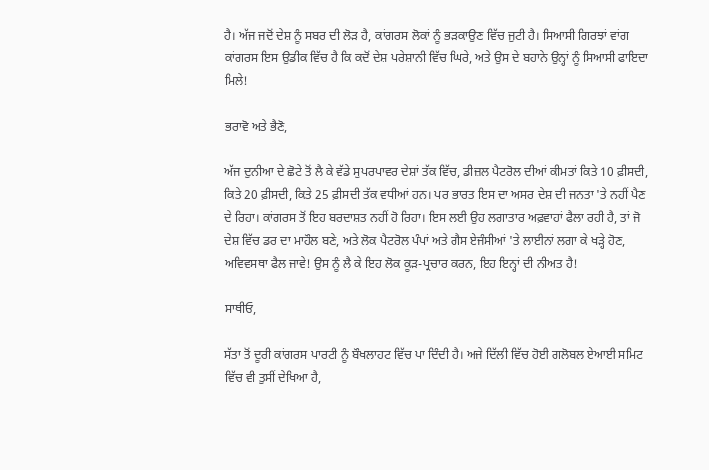ਹੈ। ਅੱਜ ਜਦੋਂ ਦੇਸ਼ ਨੂੰ ਸਬਰ ਦੀ ਲੋੜ ਹੈ, ਕਾਂਗਰਸ ਲੋਕਾਂ ਨੂੰ ਭੜਕਾਉਣ ਵਿੱਚ ਜੁਟੀ ਹੈ। ਸਿਆਸੀ ਗਿਰਝਾਂ ਵਾਂਗ ਕਾਂਗਰਸ ਇਸ ਉਡੀਕ ਵਿੱਚ ਹੈ ਕਿ ਕਦੋਂ ਦੇਸ਼ ਪਰੇਸ਼ਾਨੀ ਵਿੱਚ ਘਿਰੇ, ਅਤੇ ਉਸ ਦੇ ਬਹਾਨੇ ਉਨ੍ਹਾਂ ਨੂੰ ਸਿਆਸੀ ਫਾਇਦਾ ਮਿਲੇ!

ਭਰਾਵੋ ਅਤੇ ਭੈਣੋ,

ਅੱਜ ਦੁਨੀਆ ਦੇ ਛੋਟੇ ਤੋਂ ਲੈ ਕੇ ਵੱਡੇ ਸੁਪਰਪਾਵਰ ਦੇਸ਼ਾਂ ਤੱਕ ਵਿੱਚ, ਡੀਜ਼ਲ ਪੈਟਰੋਲ ਦੀਆਂ ਕੀਮਤਾਂ ਕਿਤੇ 10 ਫ਼ੀਸਦੀ, ਕਿਤੇ 20 ਫ਼ੀਸਦੀ, ਕਿਤੇ 25 ਫ਼ੀਸਦੀ ਤੱਕ ਵਧੀਆਂ ਹਨ। ਪਰ ਭਾਰਤ ਇਸ ਦਾ ਅਸਰ ਦੇਸ਼ ਦੀ ਜਨਤਾ 'ਤੇ ਨਹੀਂ ਪੈਣ ਦੇ ਰਿਹਾ। ਕਾਂਗਰਸ ਤੋਂ ਇਹ ਬਰਦਾਸ਼ਤ ਨਹੀਂ ਹੋ ਰਿਹਾ। ਇਸ ਲਈ ਉਹ ਲਗਾਤਾਰ ਅਫ਼ਵਾਹਾਂ ਫੈਲਾ ਰਹੀ ਹੈ, ਤਾਂ ਜੋ ਦੇਸ਼ ਵਿੱਚ ਡਰ ਦਾ ਮਾਹੌਲ ਬਣੇ, ਅਤੇ ਲੋਕ ਪੈਟਰੋਲ ਪੰਪਾਂ ਅਤੇ ਗੈਸ ਏਜੰਸੀਆਂ 'ਤੇ ਲਾਈਨਾਂ ਲਗਾ ਕੇ ਖੜ੍ਹੇ ਹੋਣ, ਅਵਿਵਸਥਾ ਫੈਲ ਜਾਵੇ! ਉਸ ਨੂੰ ਲੈ ਕੇ ਇਹ ਲੋਕ ਕੂੜ-ਪ੍ਰਚਾਰ ਕਰਨ, ਇਹ ਇਨ੍ਹਾਂ ਦੀ ਨੀਅਤ ਹੈ!

ਸਾਥੀਓ,

ਸੱਤਾ ਤੋਂ ਦੂਰੀ ਕਾਂਗਰਸ ਪਾਰਟੀ ਨੂੰ ਬੌਖਲਾਹਟ ਵਿੱਚ ਪਾ ਦਿੰਦੀ ਹੈ। ਅਜੇ ਦਿੱਲੀ ਵਿੱਚ ਹੋਈ ਗਲੋਬਲ ਏਆਈ ਸਮਿਟ ਵਿੱਚ ਵੀ ਤੁਸੀਂ ਦੇਖਿਆ ਹੈ,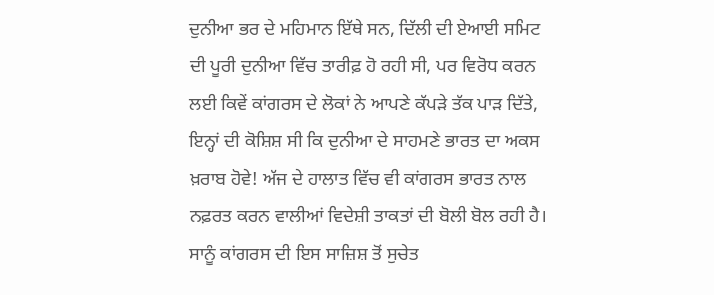ਦੁਨੀਆ ਭਰ ਦੇ ਮਹਿਮਾਨ ਇੱਥੇ ਸਨ, ਦਿੱਲੀ ਦੀ ਏਆਈ ਸਮਿਟ ਦੀ ਪੂਰੀ ਦੁਨੀਆ ਵਿੱਚ ਤਾਰੀਫ਼ ਹੋ ਰਹੀ ਸੀ, ਪਰ ਵਿਰੋਧ ਕਰਨ ਲਈ ਕਿਵੇਂ ਕਾਂਗਰਸ ਦੇ ਲੋਕਾਂ ਨੇ ਆਪਣੇ ਕੱਪੜੇ ਤੱਕ ਪਾੜ ਦਿੱਤੇ, ਇਨ੍ਹਾਂ ਦੀ ਕੋਸ਼ਿਸ਼ ਸੀ ਕਿ ਦੁਨੀਆ ਦੇ ਸਾਹਮਣੇ ਭਾਰਤ ਦਾ ਅਕਸ ਖ਼ਰਾਬ ਹੋਵੇ! ਅੱਜ ਦੇ ਹਾਲਾਤ ਵਿੱਚ ਵੀ ਕਾਂਗਰਸ ਭਾਰਤ ਨਾਲ ਨਫ਼ਰਤ ਕਰਨ ਵਾਲੀਆਂ ਵਿਦੇਸ਼ੀ ਤਾਕਤਾਂ ਦੀ ਬੋਲੀ ਬੋਲ ਰਹੀ ਹੈ। ਸਾਨੂੰ ਕਾਂਗਰਸ ਦੀ ਇਸ ਸਾਜ਼ਿਸ਼ ਤੋਂ ਸੁਚੇਤ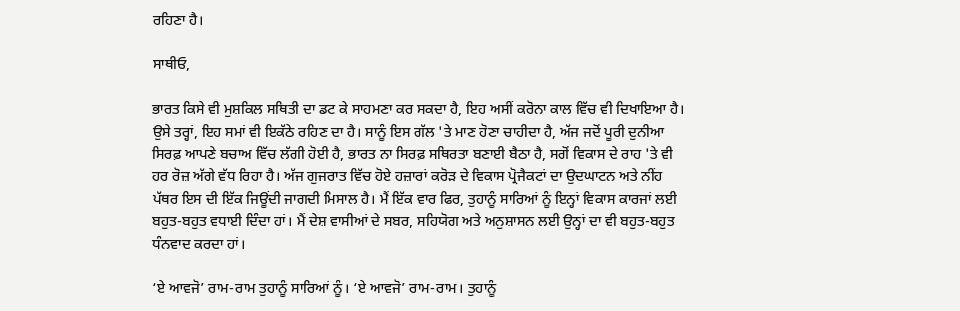ਰਹਿਣਾ ਹੈ।

ਸਾਥੀਓ,

ਭਾਰਤ ਕਿਸੇ ਵੀ ਮੁਸ਼ਕਿਲ ਸਥਿਤੀ ਦਾ ਡਟ ਕੇ ਸਾਹਮਣਾ ਕਰ ਸਕਦਾ ਹੈ, ਇਹ ਅਸੀਂ ਕਰੋਨਾ ਕਾਲ ਵਿੱਚ ਵੀ ਦਿਖਾਇਆ ਹੈ। ਉਸੇ ਤਰ੍ਹਾਂ, ਇਹ ਸਮਾਂ ਵੀ ਇਕੱਠੇ ਰਹਿਣ ਦਾ ਹੈ। ਸਾਨੂੰ ਇਸ ਗੱਲ 'ਤੇ ਮਾਣ ਹੋਣਾ ਚਾਹੀਦਾ ਹੈ, ਅੱਜ ਜਦੋਂ ਪੂਰੀ ਦੁਨੀਆ ਸਿਰਫ਼ ਆਪਣੇ ਬਚਾਅ ਵਿੱਚ ਲੱਗੀ ਹੋਈ ਹੈ, ਭਾਰਤ ਨਾ ਸਿਰਫ਼ ਸਥਿਰਤਾ ਬਣਾਈ ਬੈਠਾ ਹੈ, ਸਗੋਂ ਵਿਕਾਸ ਦੇ ਰਾਹ 'ਤੇ ਵੀ ਹਰ ਰੋਜ਼ ਅੱਗੇ ਵੱਧ ਰਿਹਾ ਹੈ। ਅੱਜ ਗੁਜਰਾਤ ਵਿੱਚ ਹੋਏ ਹਜ਼ਾਰਾਂ ਕਰੋੜ ਦੇ ਵਿਕਾਸ ਪ੍ਰੋਜੈਕਟਾਂ ਦਾ ਉਦਘਾਟਨ ਅਤੇ ਨੀਂਹ ਪੱਥਰ ਇਸ ਦੀ ਇੱਕ ਜਿਊਂਦੀ ਜਾਗਦੀ ਮਿਸਾਲ ਹੈ। ਮੈਂ ਇੱਕ ਵਾਰ ਫਿਰ, ਤੁਹਾਨੂੰ ਸਾਰਿਆਂ ਨੂੰ ਇਨ੍ਹਾਂ ਵਿਕਾਸ ਕਾਰਜਾਂ ਲਈ ਬਹੁਤ-ਬਹੁਤ ਵਧਾਈ ਦਿੰਦਾ ਹਾਂ। ਮੈਂ ਦੇਸ਼ ਵਾਸੀਆਂ ਦੇ ਸਬਰ, ਸਹਿਯੋਗ ਅਤੇ ਅਨੁਸ਼ਾਸਨ ਲਈ ਉਨ੍ਹਾਂ ਦਾ ਵੀ ਬਹੁਤ-ਬਹੁਤ ਧੰਨਵਾਦ ਕਰਦਾ ਹਾਂ।

‘ਏ ਆਵਜੋ’ ਰਾਮ-ਰਾਮ ਤੁਹਾਨੂੰ ਸਾਰਿਆਂ ਨੂੰ। ‘ਏ ਆਵਜੋ’ ਰਾਮ-ਰਾਮ। ਤੁਹਾਨੂੰ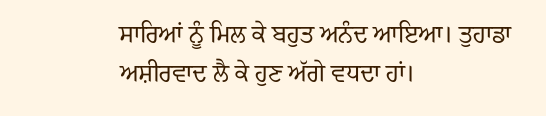ਸਾਰਿਆਂ ਨੂੰ ਮਿਲ ਕੇ ਬਹੁਤ ਅਨੰਦ ਆਇਆ। ਤੁਹਾਡਾ ਅਸ਼ੀਰਵਾਦ ਲੈ ਕੇ ਹੁਣ ਅੱਗੇ ਵਧਦਾ ਹਾਂ।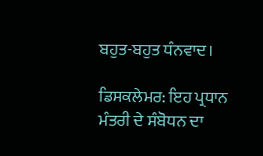ਬਹੁਤ-ਬਹੁਤ ਧੰਨਵਾਦ।

ਡਿਸਕਲੇਮਰ: ਇਹ ਪ੍ਰਧਾਨ ਮੰਤਰੀ ਦੇ ਸੰਬੋਧਨ ਦਾ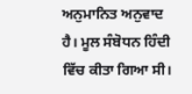ਅਨੁਮਾਨਿਤ ਅਨੁਵਾਦ ਹੈ। ਮੂਲ ਸੰਬੋਧਨ ਹਿੰਦੀ ਵਿੱਚ ਕੀਤਾ ਗਿਆ ਸੀ।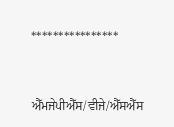****************


ਐੱਮਜੇਪੀਐੱਸ/ਵੀਜੇ/ਐੱਸਐੱਸ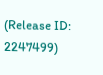(Release ID: 2247499)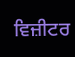ਵਿਜ਼ੀਟਰ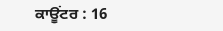ਕਾਊਂਟਰ : 16